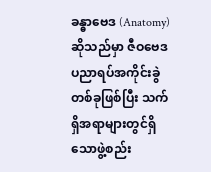ခန္ဓာဗေဒ (Anatomy) ဆိုသည်မှာ ဇီဝဗေဒ ပညာရပ်အကိုင်းခွဲတစ်ခုဖြစ်ပြီး သက်ရှိအရာများတွင်ရှိသောဖွဲ့စည်း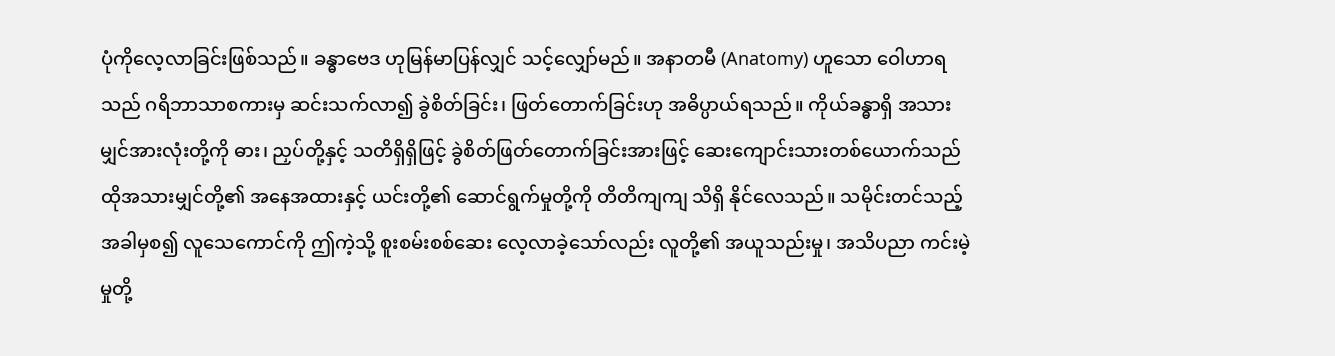ပုံကိုလေ့လာခြင်းဖြစ်သည်။ ခန္ဓာဗေဒ ဟုမြန်မာပြန်လျှင် သင့်လျှော်မည်။ အနာတမီ (Anatomy) ဟူသော ဝေါဟာရသည် ဂရိဘာသာစကားမှ ဆင်းသက်လာ၍ ခွဲစိတ်ခြင်း၊ ဖြတ်တောက်ခြင်းဟု အဓိပ္ပာယ်ရသည်။ ကိုယ်ခန္ဓာရှိ အသားမျှင်အားလုံးတို့ကို ဓား၊ ညှပ်တို့နှင့် သတိရှိရှိဖြင့် ခွဲစိတ်ဖြတ်တောက်ခြင်းအားဖြင့် ဆေးကျောင်းသားတစ်ယောက်သည် ထိုအသားမျှင်တို့၏ အနေအထားနှင့် ယင်းတို့၏ ဆောင်ရွက်မှုတို့ကို တိတိကျကျ သိရှိ နိုင်လေသည်။ သမိုင်းတင်သည့်အခါမှစ၍ လူသေကောင်ကို ဤကဲ့သို့ စူးစမ်းစစ်ဆေး လေ့လာခဲ့သော်လည်း လူတို့၏ အယူသည်းမှု၊ အသိပညာ ကင်းမဲ့မှုတို့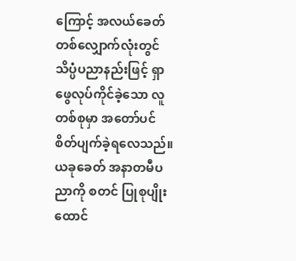ကြောင့် အလယ်ခေတ် တစ်လျှောက်လုံးတွင် သိပ္ပံပညာနည်းဖြင့် ရှာဖွေလုပ်ကိုင်ခဲ့သော လူတစ်စုမှာ အတော်ပင် စိတ်ပျက်ခဲ့ရလေသည်။ ယခုခေတ် အနာတမီပညာကို စတင် ပြုစုပျိုးထောင်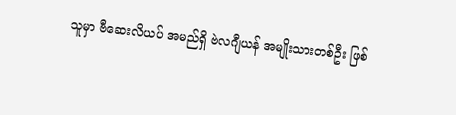သူမှာ ဗီဆေးလိယပ် အမည်ရှိ ဗဲလဂျီယန် အမျိုးသားတစ်ဦး ဖြစ်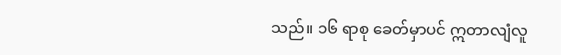သည်။ ၁၆ ရာစု ခေတ်မှာပင် ဣတာလျံလူ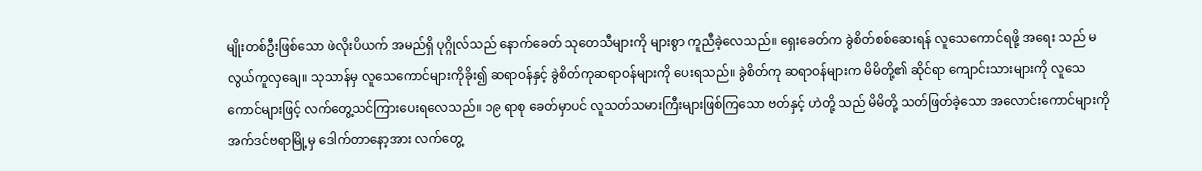မျိုးတစ်ဦးဖြစ်သော ဖဲလိုးပိယက် အမည်ရှိ ပုဂ္ဂိုလ်သည် နောက်ခေတ် သုတေသီများကို များစွာ ကူညီခဲ့လေသည်။ ရှေးခေတ်က ခွဲစိတ်စစ်ဆေးရန် လူသေကောင်ရဖို့ အရေး သည် မလွယ်ကူလှချေ။ သုသာန်မှ လူသေကောင်များကိုခိုး၍ ဆရာဝန်နှင့် ခွဲစိတ်ကုဆရာဝန်များကို ပေးရသည်။ ခွဲစိတ်ကု ဆရာဝန်များက မိမိတို့၏ ဆိုင်ရာ ကျောင်းသားများကို လူသေကောင်များဖြင့် လက်တွေ့သင်ကြားပေးရလေသည်။ ၁၉ ရာစု ခေတ်မှာပင် လူသတ်သမားကြီးများဖြစ်ကြသော ဗတ်နှင့် ဟဲတို့ သည် မိမိတို့ သတ်ဖြတ်ခဲ့သော အလောင်းကောင်များကို အက်ဒင်ဗရာမြို့မှ ဒေါက်တာနော့အား လက်တွေ့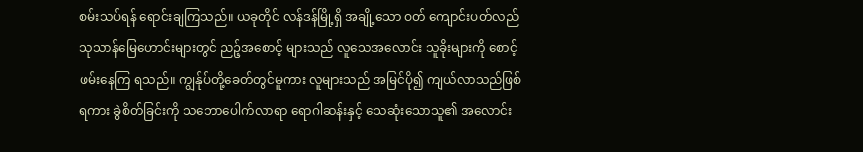စမ်းသပ်ရန် ရောင်းချကြသည်။ ယခုတိုင် လန်ဒန်မြို့ရှိ အချို့သော ဝတ် ကျောင်းပတ်လည် သုသာန်မြေဟောင်းများတွင် ညဉ့်အစောင့် များသည် လူသေအလောင်း သူခိုးများကို စောင့်ဖမ်းနေကြ ရသည်။ ကျွန်ုပ်တို့ခေတ်တွင်မူကား လူများသည် အမြင်ပို၍ ကျယ်လာသည်ဖြစ်ရကား ခွဲစိတ်ခြင်းကို သဘောပေါက်လာရာ ရောဂါဆန်းနှင့် သေဆုံးသောသူ၏ အလောင်း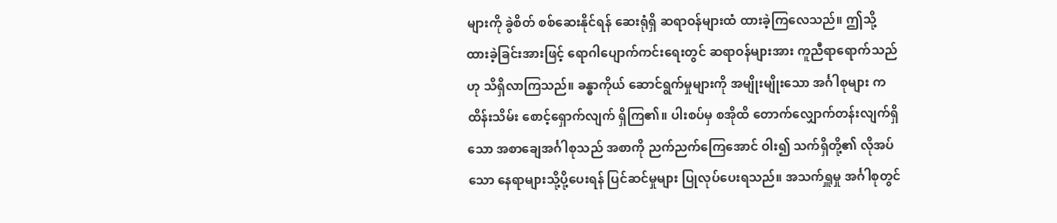များကို ခွဲစိတ် စစ်ဆေးနိုင်ရန် ဆေးရုံရှိ ဆရာဝန်များထံ ထားခဲ့ကြလေသည်။ ဤသို့ ထားခဲ့ခြင်းအားဖြင့် ရောဂါပျောက်ကင်းရေးတွင် ဆရာဝန်များအား ကူညီရာရောက်သည်ဟု သိရှိလာကြသည်။ ခန္ဓာကိုယ် ဆောင်ရွက်မှုများကို အမျိုးမျိုးသော အင်္ဂါစုများ က ထိန်းသိမ်း စောင့်ရှောက်လျက် ရှိကြ၏။ ပါးစပ်မှ စအိုထိ တောက်လျှောက်တန်းလျက်ရှိသော အစာချေအင်္ဂါစုသည် အစာကို ညက်ညက်ကြေအောင် ဝါး၍ သက်ရှိတို့၏ လိုအပ်သော နေရာများသို့ပို့ပေးရန် ပြင်ဆင်မှုများ ပြုလုပ်ပေးရသည်။ အသက်ရှူမှု အင်္ဂါစုတွင်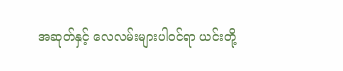အဆုတ်နှင့် လေလမ်းများပါဝင်ရာ ယင်းတို့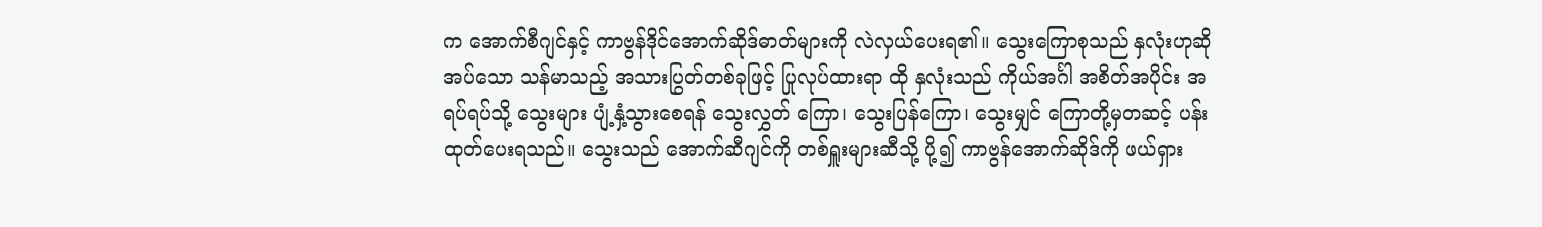က အောက်စီဂျင်နှင့် ကာဗွန်ဒိုင်အောက်ဆိုဒ်ဓာတ်များကို လဲလှယ်ပေးရ၏။ သွေးကြောစုသည် နှလုံးဟုဆိုအပ်သော သန်မာသည့် အသားပြွတ်တစ်ခုဖြင့် ပြုလုပ်ထားရာ ထို နှလုံးသည် ကိုယ်အင်္ဂါ အစိတ်အပိုင်း အရပ်ရပ်သို့ သွေးများ ပျံ့နှံ့သွားစေရန် သွေးလွှတ် ကြော၊ သွေးပြန်ကြော၊ သွေးမျှင် ကြောတို့မှတဆင့် ပန်းထုတ်ပေးရသည်။ သွေးသည် အောက်ဆီဂျင်ကို တစ်ရှူးများဆီသို့ ပို့၍ ကာဗွန်အောက်ဆိုဒ်ကို ဖယ်ရှား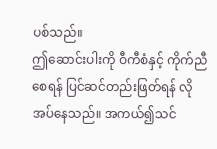ပစ်သည်။
ဤဆောင်းပါးကို ဝီကီစံနှင့် ကိုက်ညီစေရန် ပြင်ဆင်တည်းဖြတ်ရန် လိုအပ်နေသည်။ အကယ်၍သင်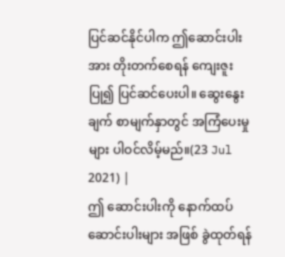ပြင်ဆင်နိုင်ပါက ဤဆောင်းပါးအား တိုးတက်စေရန် ကျေးဇူးပြု၍ ပြင်ဆင်ပေးပါ။ ဆွေးနွေးချက် စာမျက်နှာတွင် အကြံပေးမှုများ ပါဝင်လိမ့်မည်။(23 Jul 2021) |
ဤ ဆောင်းပါးကို နောက်ထပ် ဆောင်းပါးများ အဖြစ် ခွဲထုတ်ရန်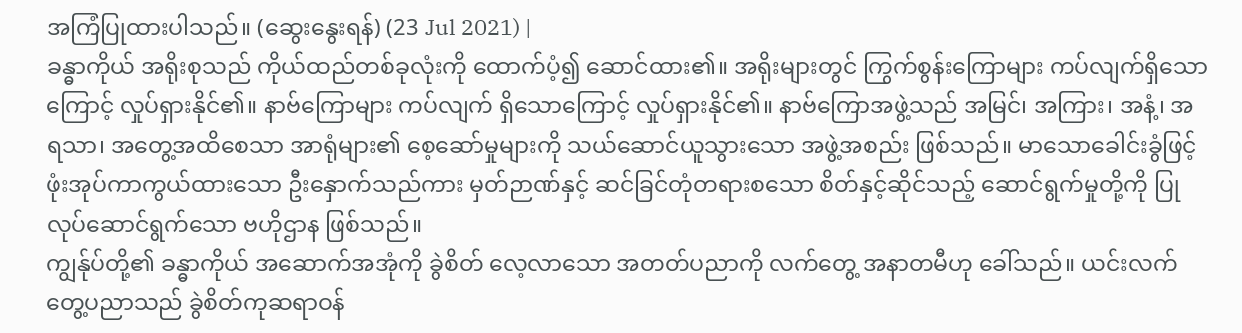အကြံပြုထားပါသည်။ (ဆွေးနွေးရန်) (23 Jul 2021) |
ခန္ဓာကိုယ် အရိုးစုသည် ကိုယ်ထည်တစ်ခုလုံးကို ထောက်ပံ့၍ ဆောင်ထား၏။ အရိုးများတွင် ကြွက်စွန်းကြောများ ကပ်လျက်ရှိသောကြောင့် လှုပ်ရှားနိုင်၏။ နာဗ်ကြောများ ကပ်လျက် ရှိသောကြောင့် လှုပ်ရှားနိုင်၏။ နာဗ်ကြောအဖွဲ့သည် အမြင်၊ အကြား၊ အနံ့၊ အရသာ၊ အတွေ့အထိစေသာ အာရုံများ၏ စေ့ဆော်မှုများကို သယ်ဆောင်ယူသွားသော အဖွဲ့အစည်း ဖြစ်သည်။ မာသောခေါင်းခွံဖြင့် ဖုံးအုပ်ကာကွယ်ထားသော ဦးနှောက်သည်ကား မှတ်ဉာဏ်နှင့် ဆင်ခြင်တုံတရားစသော စိတ်နှင့်ဆိုင်သည့် ဆောင်ရွက်မှုတို့ကို ပြုလုပ်ဆောင်ရွက်သော ဗဟိုဌာန ဖြစ်သည်။
ကျွန်ုပ်တို့၏ ခန္ဓာကိုယ် အဆောက်အအုံကို ခွဲစိတ် လေ့လာသော အတတ်ပညာကို လက်တွေ့ အနာတမီဟု ခေါ်သည်။ ယင်းလက်တွေ့ပညာသည် ခွဲစိတ်ကုဆရာဝန်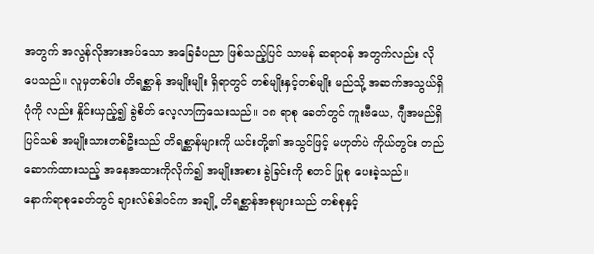အတွက် အလွန်လိုအားအပ်သော အခြေခံပညာ ဖြစ်သည့်ပြင် သာမန် ဆရာဝန် အတွက်လည်း လိုပေသည်။ လူမှတစ်ပါး တိရစ္ဆာန် အမျိုးမျိုး ရှိရာတွင် တစ်မျိုးနှင့်တစ်မျိုး မည်သို့ အဆက်အသွယ်ရှိပုံကို လည်း နှိုင်းယှည့်၍ ခွဲစိတ် လေ့လာကြသေးသည်။ ၁၈ ရာစု ခေတ်တွင် ကူးဗီယေ, ဂျီအမည်ရှိ ပြင်သစ် အမျိုးသားတစ်ဦးသည် တိရစ္ဆာန်များကို ယင်းတို့၏ အသွင်ဖြင့် မဟုတ်ပဲ ကိုယ်တွင်း တည်ဆောက်ထားသည့် အနေအထားကိုလိုက်၍ အမျိုးအစား ခွဲခြင်းကို စတင် ပြုစု ပေးခဲ့သည်။
နောက်ရာစုခေတ်တွင် ချားလ်စ်ဒါဝင်က အချို့ တိရစ္ဆာန်အစုများသည် တစ်စုနှင့်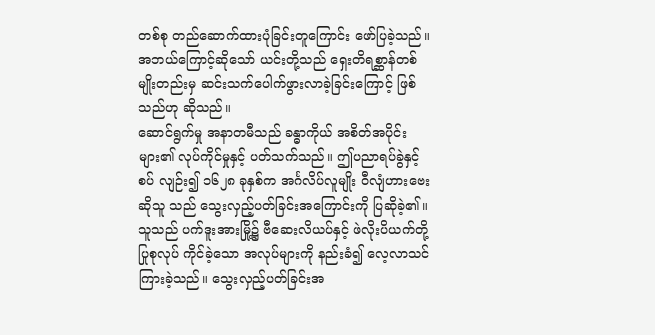တစ်စု တည်ဆောက်ထားပုံခြင်းတူကြောင်း ဖော်ပြခဲ့သည်။ အဘယ်ကြောင့်ဆိုသော် ယင်းတို့သည် ရှေးတိရစ္ဆာန်တစ်မျိုးတည်းမှ ဆင်းသက်ပေါက်ဖွားလာခဲ့ခြင်းကြောင့် ဖြစ်သည်ဟု ဆိုသည်။
ဆောင်ရွက်မှု အနာတမီသည် ခန္ဓာကိုယ် အစိတ်အပိုင်းများ၏ လုပ်ကိုင်မှုနှင့် ပတ်သက်သည်။ ဤပညာရပ်ခွဲနှင့် စပ် လျဉ်း၍ ၁၆၂၈ ခုနှစ်က အင်္ဂလိပ်လူမျိုး ဝီလျံဟားဗေးဆိုသူ သည် သွေးလှည့်ပတ်ခြင်းအကြောင်းကို ပြဆိုခဲ့၏။ သူသည် ပက်ဒူးအားမြို့၌ ဗီဆေးလိယပ်နှင့် ဖဲလိုးပိယက်တို့ ပြုစုလုပ် ကိုင်ခဲ့သော အလုပ်များကို နည်းခံ၍ လေ့လာသင်ကြားခဲ့သည်။ သွေးလှည့်ပတ်ခြင်းအ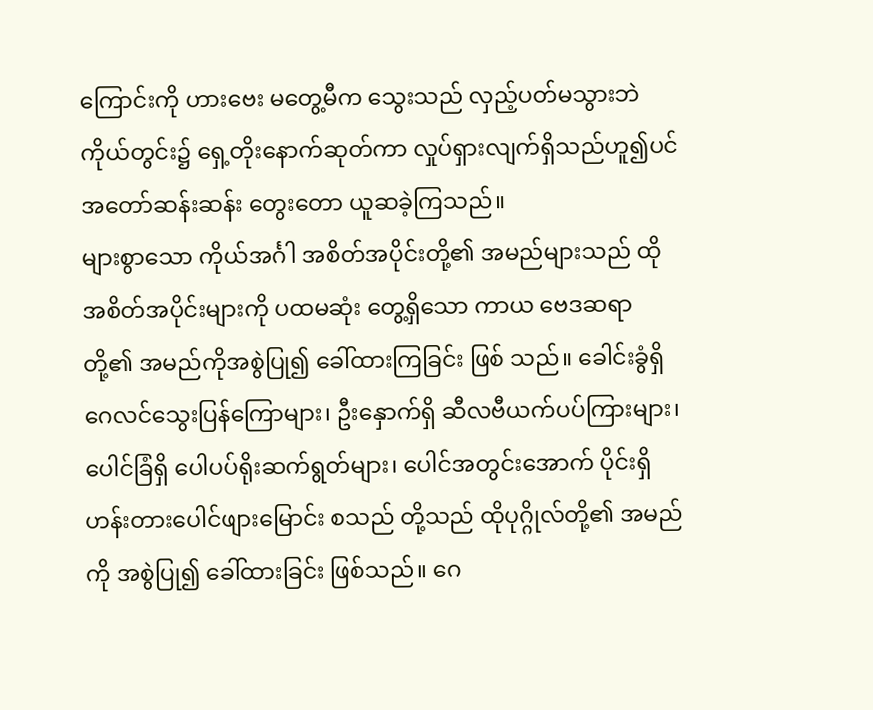ကြောင်းကို ဟားဗေး မတွေ့မီက သွေးသည် လှည့်ပတ်မသွားဘဲ ကိုယ်တွင်း၌ ရှေ့တိုးနောက်ဆုတ်ကာ လှုပ်ရှားလျက်ရှိသည်ဟူ၍ပင် အတော်ဆန်းဆန်း တွေးတော ယူဆခဲ့ကြသည်။
များစွာသော ကိုယ်အင်္ဂါ အစိတ်အပိုင်းတို့၏ အမည်များသည် ထိုအစိတ်အပိုင်းများကို ပထမဆုံး တွေ့ရှိသော ကာယ ဗေဒဆရာတို့၏ အမည်ကိုအစွဲပြု၍ ခေါ်ထားကြခြင်း ဖြစ် သည်။ ခေါင်းခွံရှိ ဂေလင်သွေးပြန်ကြောများ၊ ဦးနှောက်ရှိ ဆီလဗီယက်ပပ်ကြားများ၊ ပေါင်ခြံရှိ ပေါပပ်ရိုးဆက်ရွတ်များ၊ ပေါင်အတွင်းအောက် ပိုင်းရှိ ဟန်းတားပေါင်ဖျားမြောင်း စသည် တို့သည် ထိုပုဂ္ဂိုလ်တို့၏ အမည်ကို အစွဲပြု၍ ခေါ်ထားခြင်း ဖြစ်သည်။ ဂေ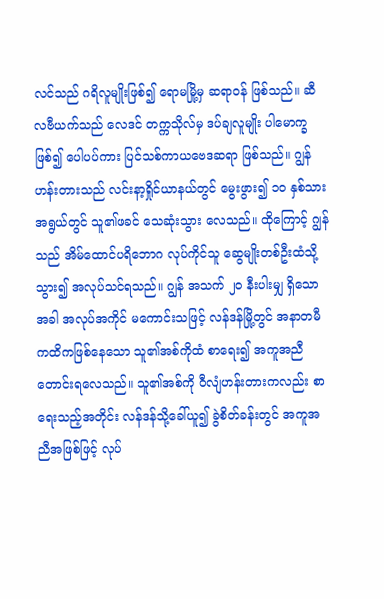လင်သည် ဂရိလူမျိုးဖြစ်၍ ရောမမြို့မှ ဆရာဝန် ဖြစ်သည်။ ဆီလဗီယက်သည် လေဒင် တက္ကသိုလ်မှ ဒပ်ချလူမျိုး ပါမောက္ခဖြစ်၍ ပေါပပ်ကား ပြင်သစ်ကာယဗေဒဆရာ ဖြစ်သည်။ ဂျွန်ဟန်းတားသည် လင်းနာ့ရှိုင်ယာနယ်တွင် မွေးဖွား၍ ၁ဝ နှစ်သားအရွယ်တွင် သူ၏ဖခင် သေဆုံးသွား လေသည်။ ထိုကြောင့် ဂျွန်သည် အိမ်ထောင်ပရိဘောဂ လုပ်ကိုင်သူ ဆွေမျိုးတစ်ဦးထံသို့သွား၍ အလုပ်သင်ရသည်။ ဂျွန် အသက် ၂ဝ နီးပါးမျှ ရှိသောအခါ အလုပ်အကိုင် မကောင်းသဖြင့် လန်ဒန်မြို့တွင် အနာတမီ ကထိကဖြစ်နေသော သူ၏အစ်ကိုထံ စာရေး၍ အကူအညီ တောင်းရလေသည်။ သူ၏အစ်ကို ဝီလျံဟန်းတားကလည်း စာရေးသည့်အတိုင်း လန်ဒန်သို့ခေါ်ယူ၍ ခွဲစိတ်ခန်းတွင် အကူအညီအဖြစ်ဖြင့် လုပ်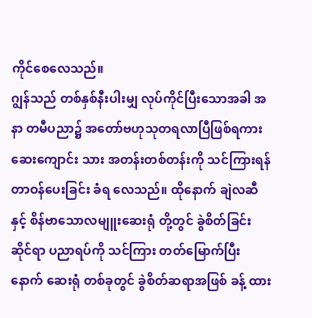ကိုင်စေလေသည်။
ဂျွန်သည် တစ်နှစ်နီးပါးမျှ လုပ်ကိုင်ပြီးသောအခါ အနာ တမီပညာ၌ အတော်ဗဟုသုတရလာပြီဖြစ်ရကား ဆေးကျောင်း သား အတန်းတစ်တန်းကို သင်ကြားရန် တာဝန်ပေးခြင်း ခံရ လေသည်။ ထိုနောက် ချဲလဆီနှင့် စိန်ဗာသောလမျူးဆေးရုံ တို့တွင် ခွဲစိတ်ခြင်းဆိုင်ရာ ပညာရပ်ကို သင်ကြား တတ်မြောက်ပြီးနောက် ဆေးရုံ တစ်ခုတွင် ခွဲစိတ်ဆရာအဖြစ် ခန့် ထား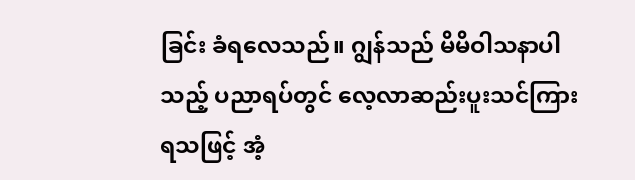ခြင်း ခံရလေသည်။ ဂျွန်သည် မိမိဝါသနာပါသည့် ပညာရပ်တွင် လေ့လာဆည်းပူးသင်ကြားရသဖြင့် အံ့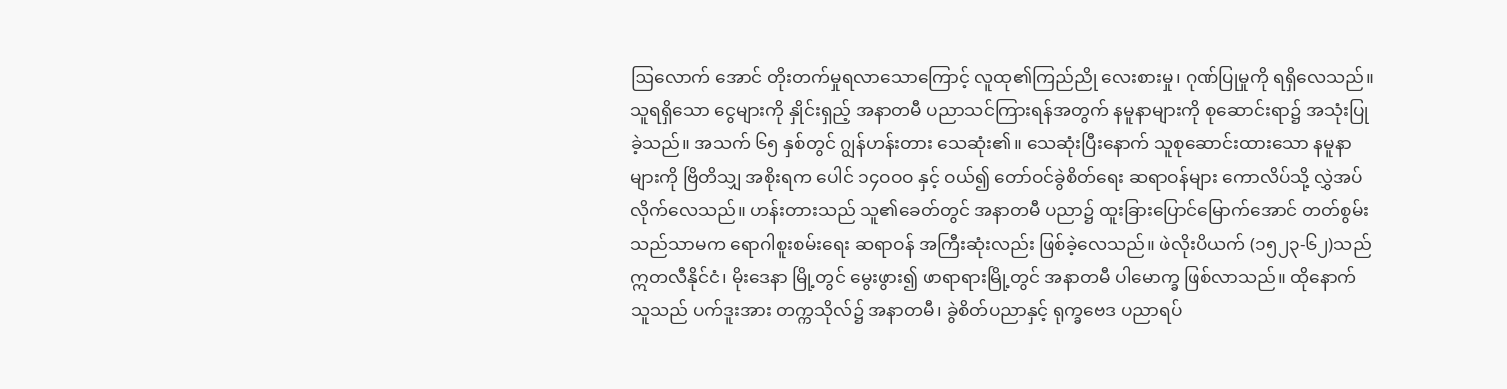ဩလောက် အောင် တိုးတက်မှုရလာသောကြောင့် လူထု၏ကြည်ညို လေးစားမှု၊ ဂုဏ်ပြုမှုကို ရရှိလေသည်။ သူရရှိသော ငွေများကို နှိုင်းရှည့် အနာတမီ ပညာသင်ကြားရန်အတွက် နမူနာများကို စုဆောင်းရာ၌ အသုံးပြုခဲ့သည်။ အသက် ၆၅ နှစ်တွင် ဂျွန်ဟန်းတား သေဆုံး၏။ သေဆုံးပြီးနောက် သူစုဆောင်းထားသော နမူနာများကို ဗြိတိသျှ အစိုးရက ပေါင် ၁၄ဝဝဝ နှင့် ဝယ်၍ တော်ဝင်ခွဲစိတ်ရေး ဆရာဝန်များ ကောလိပ်သို့ လွှဲအပ် လိုက်လေသည်။ ဟန်းတားသည် သူ၏ခေတ်တွင် အနာတမီ ပညာ၌ ထူးခြားပြောင်မြောက်အောင် တတ်စွမ်းသည်သာမက ရောဂါစူးစမ်းရေး ဆရာဝန် အကြီးဆုံးလည်း ဖြစ်ခဲ့လေသည်။ ဖဲလိုးပိယက် (၁၅၂၃-၆၂)သည် ဣတလီနိုင်ငံ၊ မိုးဒေနာ မြို့တွင် မွေးဖွား၍ ဖာရာရားမြို့တွင် အနာတမီ ပါမောက္ခ ဖြစ်လာသည်။ ထိုနောက် သူသည် ပက်ဒူးအား တက္ကသိုလ်၌ အနာတမီ၊ ခွဲစိတ်ပညာနှင့် ရုက္ခဗေဒ ပညာရပ်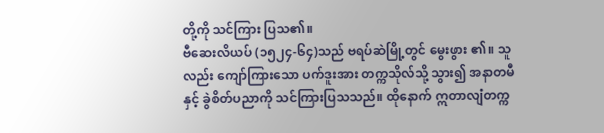တို့ကို သင်ကြား ပြသ၏။
ဗီဆေးလိယပ် (၁၅၂၄-၆၄)သည် ဗရပ်ဆဲမြို့တွင် မွေးဖွား ၏။ သူလည်း ကျော်ကြားသော ပက်ဒူးအား တက္ကသိုလ်သို့ သွား၍ အနာတမီနှင့် ခွဲစိတ်ပညာကို သင်ကြားပြသသည်။ ထိုနောက် ဣတာလျံတက္က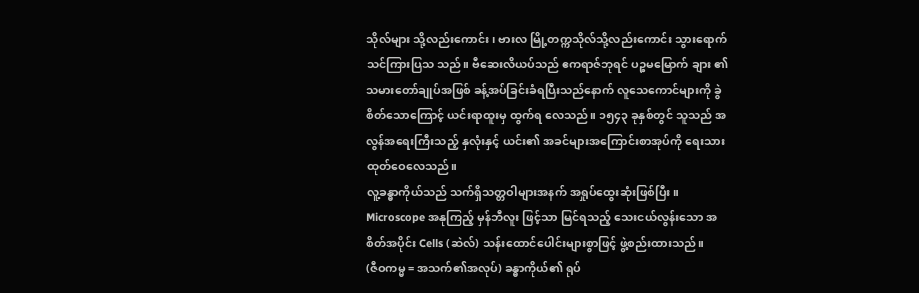သိုလ်များ သို့လည်းကောင်း၊ ဗားလ မြို့တက္ကသိုလ်သို့လည်းကောင်း သွားရောက် သင်ကြားပြသ သည်။ ဗီဆေးလိယပ်သည် ဧကရာဇ်ဘုရင် ပဉ္စမမြောက် ချား ၏ သမားတော်ချုပ်အဖြစ် ခန့်အပ်ခြင်းခံရပြီးသည်နောက် လူသေကောင်များကို ခွဲစိတ်သောကြောင့် ယင်းရာထူးမှ ထွက်ရ လေသည်။ ၁၅၄၃ ခုနှစ်တွင် သူသည် အလွန်အရေးကြီးသည့် နှလုံးနှင့် ယင်း၏ အခင်များအကြောင်းစာအုပ်ကို ရေးသား ထုတ်ဝေလေသည်။
လူ့ခန္ဓာကိုယ်သည် သက်ရှိသတ္တဝါများအနက် အရှုပ်ထွေးဆုံးဖြစ်ပြီး။ Microscope အနုကြည့် မှန်ဘီလူး ဖြင့်သာ မြင်ရသည့် သေးငယ်လွန်းသော အစိတ်အပိုင်း Cells (ဆဲလ်) သန်းထောင်ပေါင်းများစွာဖြင့် ဖွဲ့စည်းထားသည်။
(ဇီဝကမ္မ = အသက်၏အလုပ်) ခန္ဓာကိုယ်၏ ရုပ်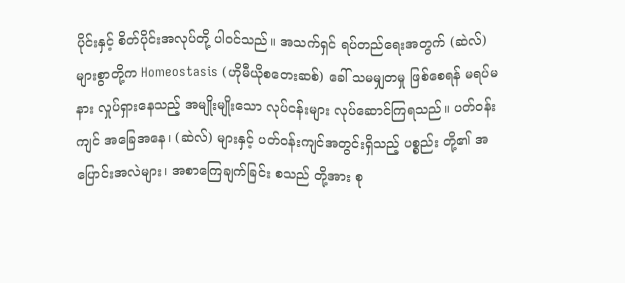ပိုင်းနှင့် စိတ်ပိုင်းအလုပ်တို့ ပါဝင်သည်။ အသက်ရှင် ရပ်တည်ရေးအတွက် (ဆဲလ်) များစွာတို့က Homeostasis (ဟိုမီယိုစတေးဆစ်) ခေါ် သမမျှတမှု ဖြစ်စေရန် မရပ်မနား လှုပ်ရှားနေသည့် အမျိုးမျိုးသော လုပ်ငန်းများ လုပ်ဆောင်ကြရသည်။ ပတ်ဝန်းကျင် အခြေအနေ၊ (ဆဲလ်) များနှင့် ပတ်ဝန်းကျင်အတွင်းရှိသည့် ပစ္စည်း တို့၏ အပြောင်းအလဲများ၊ အစာကြေချက်ခြင်း စသည် တို့အား စု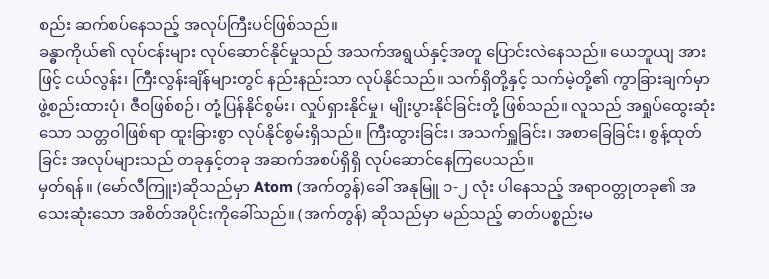စည်း ဆက်စပ်နေသည့် အလုပ်ကြီးပင်ဖြစ်သည်။
ခန္ဓာကိုယ်၏ လုပ်ငန်းများ လုပ်ဆောင်နိုင်မှုသည် အသက်အရွယ်နှင့်အတူ ပြောင်းလဲနေသည်။ ယေဘူယျ အားဖြင့် ငယ်လွန်း၊ ကြီးလွန်းချိန်များတွင် နည်းနည်းသာ လုပ်နိုင်သည်။ သက်ရှိတို့နှင့် သက်မဲ့တို့၏ ကွာခြားချက်မှာ ဖွဲ့စည်းထားပုံ၊ ဇီဝဖြစ်စဉ်၊ တုံ့ပြန်နိုင်စွမ်း၊ လှုပ်ရှားနိုင်မှု၊ မျိုးပွားနိုင်ခြင်းတို့ ဖြစ်သည်။ လူသည် အရှုပ်ထွေးဆုံးသော သတ္တဝါဖြစ်ရာ ထူးခြားစွာ လုပ်နိုင်စွမ်းရှိသည်။ ကြီးထွားခြင်း၊ အသက်ရှူခြင်း၊ အစာခြေခြင်း၊ စွန့်ထုတ်ခြင်း အလုပ်များသည် တခုနှင့်တခု အဆက်အစပ်ရှိရှိ လုပ်ဆောင်နေကြပေသည်။
မှတ်ရန်။ (မော်လီကြူး)ဆိုသည်မှာ Atom (အက်တွန်)ခေါ် အနုမြူ ၁-၂ လုံး ပါနေသည့် အရာဝတ္တုတခု၏ အသေးဆုံးသော အစိတ်အပိုင်းကိုခေါ်သည်။ (အက်တွန်) ဆိုသည်မှာ မည်သည့် ဓာတ်ပစ္စည်းမ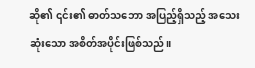ဆို၏ ၎င်း၏ ဓာတ်သဘော အပြည့်ရှိသည့် အသေးဆုံးသော အစိတ်အပိုင်းဖြစ်သည်။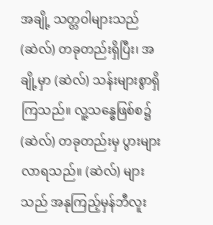အချို့ သတ္တဝါများသည် (ဆဲလ်) တခုတည်းရှိပြီး၊ အချို့မှာ (ဆဲလ်) သန်းများစွာရှိကြသည်။ လူ့သန္ဓေဖြစ်စ၌ (ဆဲလ်) တခုတည်းမှ ပွားများလာရသည်။ (ဆဲလ်) များသည် အနုကြည့်မှန်ဘီလူး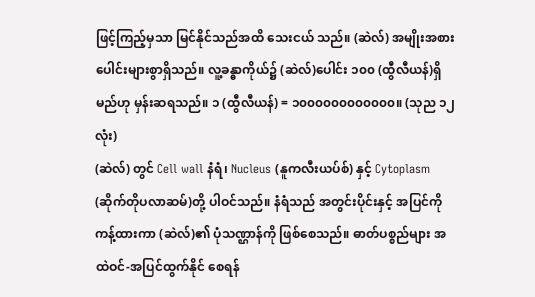ဖြင့်ကြည့်မှသာ မြင်နိုင်သည်အထိ သေးငယ် သည်။ (ဆဲလ်) အမျိုးအစားပေါင်းများစွာရှိသည်။ လူ့ခန္ဓာကိုယ်၌ (ဆဲလ်)ပေါင်း ၁၀၀ (ထွီလီယန်)ရှိမည်ဟု မှန်းဆရသည်။ ၁ (ထွီလီယန်) = ၁၀၀၀၀၀၀၀၀၀၀၀၀။ (သုည ၁၂ လုံး)
(ဆဲလ်) တွင် Cell wall နံရံ၊ Nucleus (နူကလီးယပ်စ်) နှင့် Cytoplasm (ဆိုက်တိုပလာဆမ်)တို့ ပါဝင်သည်။ နံရံသည် အတွင်းပိုင်းနှင့် အပြင်ကို ကန့်ထားကာ (ဆဲလ်)၏ ပုံသဏ္ဌာန်ကို ဖြစ်စေသည်။ ဓာတ်ပစ္စည်များ အထဲဝင်-အပြင်ထွက်နိုင် စေရန်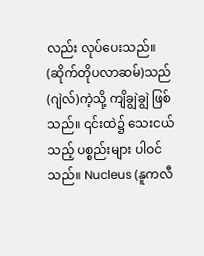လည်း လုပ်ပေးသည်။ (ဆိုက်တိုပလာဆမ်)သည် (ဂျဲလ်)ကဲ့သို့ ကျိချွဲချွဲ ဖြစ်သည်။ ၎င်းထဲ၌ သေးငယ်သည့် ပစ္စည်းများ ပါဝင်သည်။ Nucleus (နူကလီ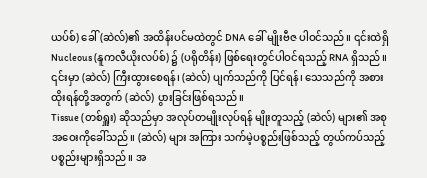ယပ်စ်) ခေါ် (ဆဲလ်)၏ အထိန်းပင်မထဲတွင် DNA ခေါ် မျိုးဗီဇ ပါဝင်သည်။ ၎င်းထဲရှိ Nucleous (နူကလီယိုးလပ်စ်) ၌ (ပရိုတိန်း) ဖြစ်ရေးတွင်ပါဝင်ရသည့် RNA ရှိသည်။ ၎င်းမှာ (ဆဲလ်) ကြီးထွားစေရန်၊ (ဆဲလ်) ပျက်သည်ကို ပြင်ရန်၊ သေသည်ကို အစားထိုးရန်တို့အတွက် (ဆဲလ်) ပွားခြင်းဖြစ်ရသည်။
Tissue (တစ်ရှူး) ဆိုသည်မှာ အလုပ်တမျိုးလုပ်ရန် မျိုးတူသည့် (ဆဲလ်) များ၏ အစုအဝေးကိုခေါ်သည်။ (ဆဲလ်) များ အကြား သက်မဲ့ပစ္စည်းဖြစ်သည့် တွယ်ကပ်သည့်ပစ္စည်းများရှိသည်။ အ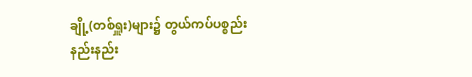ချို့(တစ်ရှူး)များ၌ တွယ်ကပ်ပစ္စည်း နည်းနည်း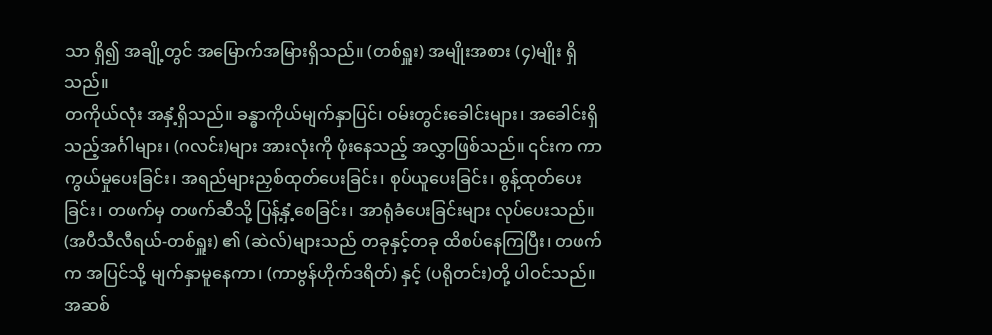သာ ရှိ၍ အချို့တွင် အမြောက်အမြားရှိသည်။ (တစ်ရှူး) အမျိုးအစား (၄)မျိုး ရှိသည်။
တကိုယ်လုံး အနှံ့ရှိသည်။ ခန္ဓာကိုယ်မျက်နှာပြင်၊ ဝမ်းတွင်းခေါင်းများ၊ အခေါင်းရှိသည့်အင်္ဂါများ၊ (ဂလင်း)များ အားလုံးကို ဖုံးနေသည့် အလွှာဖြစ်သည်။ ၎င်းက ကာကွယ်မှုပေးခြင်း၊ အရည်များညှစ်ထုတ်ပေးခြင်း၊ စုပ်ယူပေးခြင်း၊ စွန့်ထုတ်ပေးခြင်း၊ တဖက်မှ တဖက်ဆီသို့ ပြန့်နှံ့စေခြင်း၊ အာရုံခံပေးခြင်းများ လုပ်ပေးသည်။ (အပီသီလီရယ်-တစ်ရှူး) ၏ (ဆဲလ်)များသည် တခုနှင့်တခု ထိစပ်နေကြပြီး၊ တဖက်က အပြင်သို့ မျက်နှာမူနေကာ၊ (ကာဗွန်ဟိုက်ဒရိတ်) နှင့် (ပရိုတင်း)တို့ ပါဝင်သည်။
အဆစ်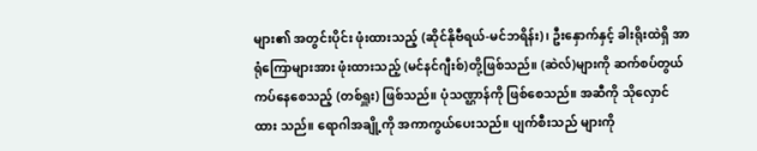များ၏ အတွင်းပိုင်း ဖုံးထားသည့် (ဆိုင်နိုဗီရယ်-မင်ဘရိန်း)၊ ဦးနှောက်နှင့် ခါးရိုးထဲရှိ အာရုံကြောများအား ဖုံးထားသည့် (မင်နင်ဂျီးစ်)တို့ဖြစ်သည်။ (ဆဲလ်)များကို ဆက်စပ်တွယ်ကပ်နေစေသည့် (တစ်ရှူး) ဖြစ်သည်။ ပုံသဏ္ဌာန်ကို ဖြစ်စေသည်။ အဆီကို သိုလှောင်ထား သည်။ ရောဂါအချို့ကို အကာကွယ်ပေးသည်။ ပျက်စီးသည် များကို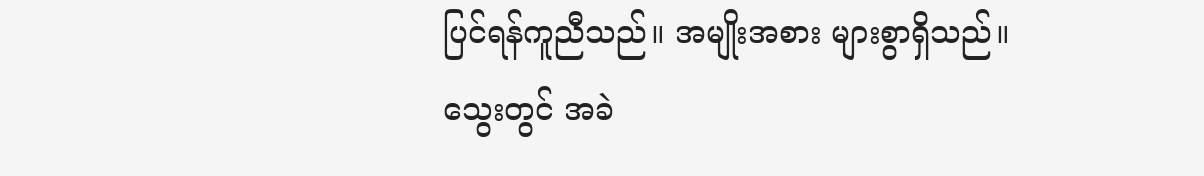ပြင်ရန်ကူညီသည်။ အမျိုးအစား များစွာရှိသည်။
သွေးတွင် အခဲ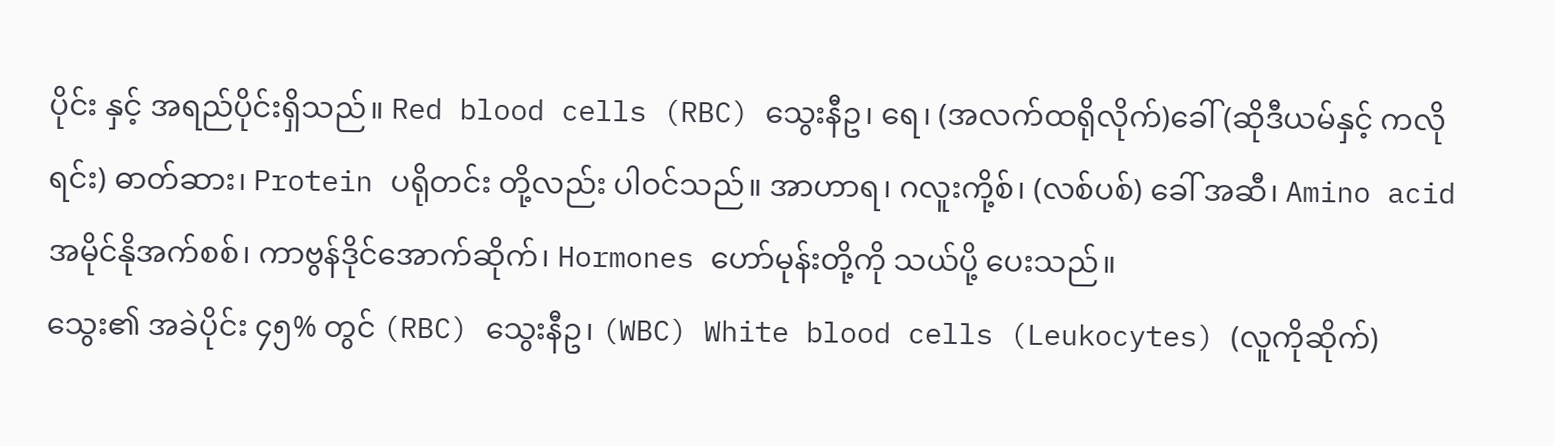ပိုင်း နှင့် အရည်ပိုင်းရှိသည်။ Red blood cells (RBC) သွေးနီဥ၊ ရေ၊ (အလက်ထရိုလိုက်)ခေါ် (ဆိုဒီယမ်နှင့် ကလိုရင်း) ဓာတ်ဆား၊ Protein ပရိုတင်း တို့လည်း ပါဝင်သည်။ အာဟာရ၊ ဂလူးကို့စ်၊ (လစ်ပစ်) ခေါ် အဆီ၊ Amino acid အမိုင်နိုအက်စစ်၊ ကာဗွန်ဒိုင်အောက်ဆိုက်၊ Hormones ဟော်မုန်းတို့ကို သယ်ပို့ ပေးသည်။
သွေး၏ အခဲပိုင်း ၄၅% တွင် (RBC) သွေးနီဥ၊ (WBC) White blood cells (Leukocytes) (လူကိုဆိုက်)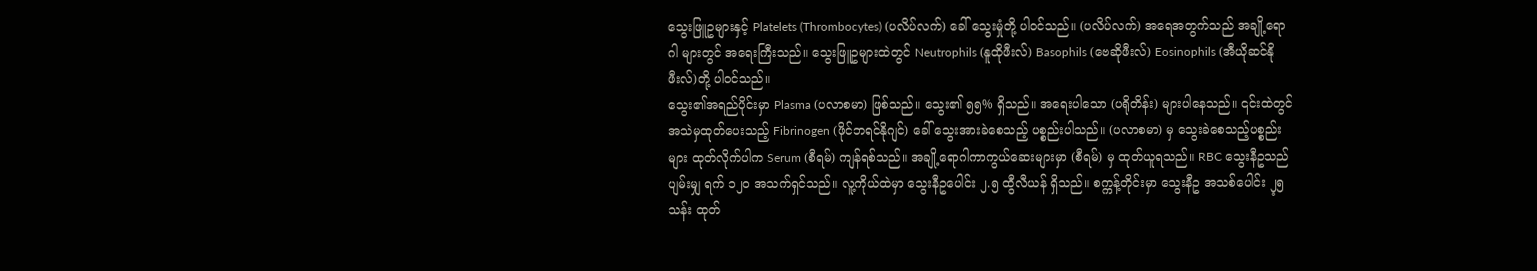သွေးဖြူဥများနှင့် Platelets (Thrombocytes) (ပလိပ်လက်) ခေါ် သွေးမှုံတို့ ပါဝင်သည်။ (ပလိပ်လက်) အရေအတွက်သည် အချို့ရောဂါ များတွင် အရေးကြီးသည်။ သွေးဖြူဥများထဲတွင် Neutrophils (နူထိုဖီးလ်) Basophils (ဗေဆိုဖီးလ်) Eosinophils (အီယိုဆင်နိုဖီးလ်)တို့ ပါဝင်သည်။
သွေး၏အရည်ပိုင်းမှာ Plasma (ပလာစမာ) ဖြစ်သည်။ သွေး၏ ၅၅% ရှိသည်။ အရေးပါသော (ပရိုတိန်း) များပါနေသည်။ ၎င်းထဲတွင် အသဲမှထုတ်ပေးသည့် Fibrinogen (ဖိုင်ဘရင်နိုဂျင်) ခေါ် သွေးအားခဲစေသည့် ပစ္စည်းပါသည်။ (ပလာစမာ) မှ သွေးခဲစေသည့်ပစ္စည်းများ ထုတ်လိုက်ပါက Serum (စီရမ်) ကျန်ရစ်သည်။ အချို့ရောဂါကာကွယ်ဆေးများမှာ (စီရမ်) မှ ထုတ်ယူရသည်။ RBC သွေးနီဥသည် ပျမ်းမျှ ရက် ၁၂၀ အသက်ရှင်သည်။ လူ့ကိုယ်ထဲမှာ သွေးနီဥပေါင်း ၂.၅ ထွီလီယန် ရှိသည်။ စက္ကန့်တိုင်းမှာ သွေးနီဥ အသစ်ပေါင်း ၂့၅ သန်း ထုတ်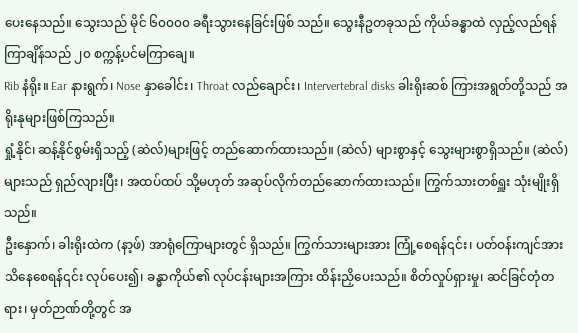ပေးနေသည်။ သွေးသည် မိုင် ၆၀၀၀၀ ခရီးသွားနေခြင်းဖြစ် သည်။ သွေးနီဥတခုသည် ကိုယ်ခန္ဓာထဲ လှည့်လည်ရန် ကြာချိန်သည် ၂၀ စက္ကန့်ပင်မကြာချေ။
Rib နံရိုး။ Ear နားရွက်၊ Nose နှာခေါင်း၊ Throat လည်ချောင်း၊ Intervertebral disks ခါးရိုးဆစ် ကြားအရွတ်တို့သည် အရိုးနုများဖြစ်ကြသည်။
ရှုံ့နိုင်၊ ဆန့်နိုင်စွမ်းရှိသည့် (ဆဲလ်)များဖြင့် တည်ဆောက်ထားသည်။ (ဆဲလ်) များစွာနှင့် သွေးများစွာရှိသည်။ (ဆဲလ်) များသည် ရှည်လျားပြီး၊ အထပ်ထပ် သို့မဟုတ် အဆုပ်လိုက်တည်ဆောက်ထားသည်။ ကြွက်သားတစ်ရှူး သုံးမျိုးရှိသည်။
ဦးနှောက်၊ ခါးရိုးထဲက (နာ့ဖ်) အာရုံကြောများတွင် ရှိသည်။ ကြွက်သားများအား ကြုံ့စေရန်၎င်း၊ ပတ်ဝန်းကျင်အား သိနေစေရန်၎င်း လုပ်ပေး၍၊ ခန္ဓာကိုယ်၏ လုပ်ငန်းများအကြား ထိန်းညှိပေးသည်။ စိတ်လှုပ်ရှားမှု၊ ဆင်ခြင်တုံတရား၊ မှတ်ဉာဏ်တို့တွင် အ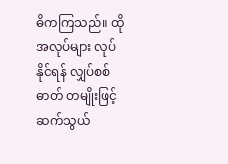ဓိကကြသည်။ ထိုအလုပ်များ လုပ်နိုင်ရန် လျှပ်စစ်ဓာတ် တမျိုးဖြင့် ဆက်သွယ်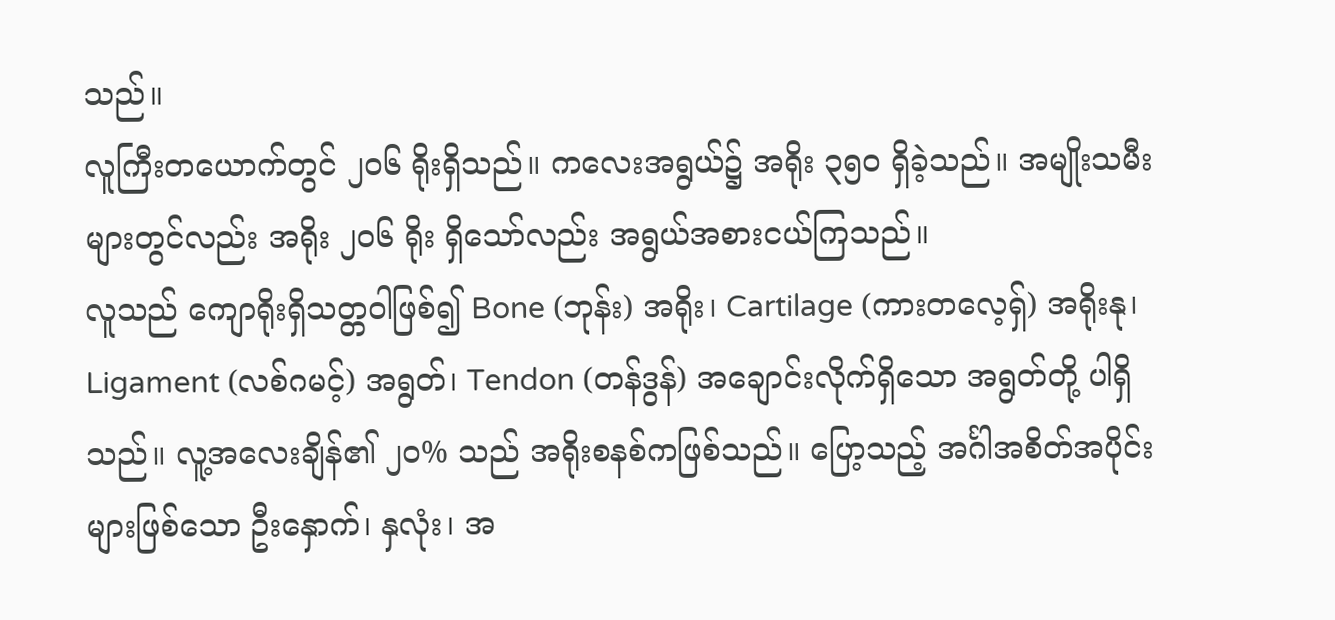သည်။
လူကြီးတယောက်တွင် ၂၀၆ ရိုးရှိသည်။ ကလေးအရွယ်၌ အရိုး ၃၅၀ ရှိခဲ့သည်။ အမျိုးသမီးများတွင်လည်း အရိုး ၂၀၆ ရိုး ရှိသော်လည်း အရွယ်အစားငယ်ကြသည်။
လူသည် ကျောရိုးရှိသတ္တဝါဖြစ်၍ Bone (ဘုန်း) အရိုး၊ Cartilage (ကားတလေ့ရှ်) အရိုးနု၊ Ligament (လစ်ဂမင့်) အရွတ်၊ Tendon (တန်ဒွန်) အချောင်းလိုက်ရှိသော အရွတ်တို့ ပါရှိသည်။ လူ့အလေးချိန်၏ ၂၀% သည် အရိုးစနစ်ကဖြစ်သည်။ ပြော့သည့် အင်္ဂါအစိတ်အပိုင်းများဖြစ်သော ဦးနှောက်၊ နှလုံး၊ အ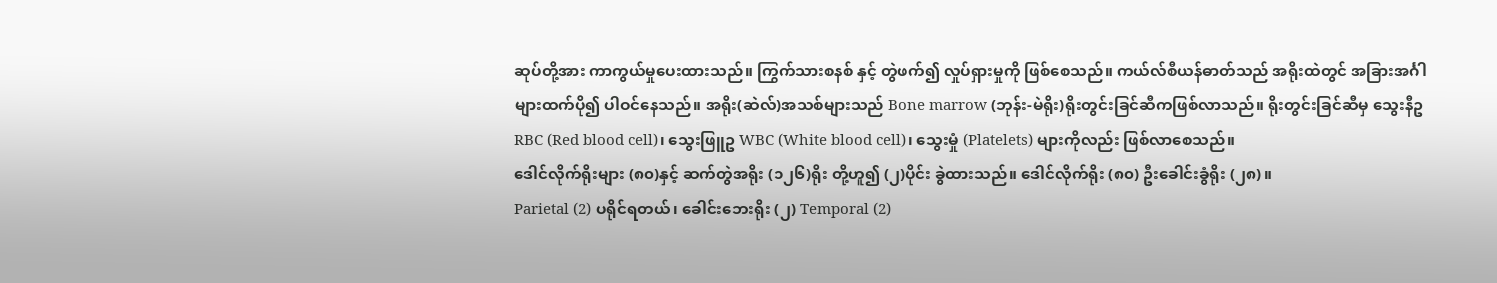ဆုပ်တို့အား ကာကွယ်မှုပေးထားသည်။ ကြွက်သားစနစ် နှင့် တွဲဖက်၍ လှုပ်ရှားမှုကို ဖြစ်စေသည်။ ကယ်လ်စီယန်ဓာတ်သည် အရိုးထဲတွင် အခြားအင်္ဂါများထက်ပို၍ ပါဝင်နေသည်။ အရိုး(ဆဲလ်)အသစ်များသည် Bone marrow (ဘုန်း-မဲရိုး)ရိုးတွင်းခြင်ဆီကဖြစ်လာသည်။ ရိုးတွင်းခြင်ဆီမှ သွေးနီဥ RBC (Red blood cell)၊ သွေးဖြူဥ WBC (White blood cell)၊ သွေးမှုံ (Platelets) များကိုလည်း ဖြစ်လာစေသည်။
ဒေါင်လိုက်ရိုးများ (၈၀)နှင့် ဆက်တွဲအရိုး (၁၂၆)ရိုး တို့ဟူ၍ (၂)ပိုင်း ခွဲထားသည်။ ဒေါင်လိုက်ရိုး (၈၀) ဦးခေါင်းခွံရိုး (၂၈)။
Parietal (2) ပရိုင်ရတယ်၊ ခေါင်းဘေးရိုး (၂) Temporal (2)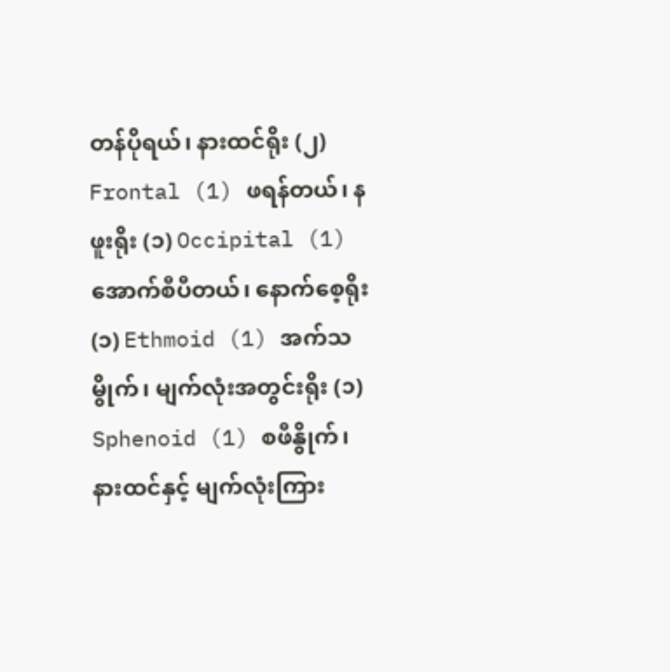တန်ပိုရယ်၊ နားထင်ရိုး (၂) Frontal (1) ဖရန်တယ်၊ နဖူးရိုး (၁) Occipital (1) အောက်စီပီတယ်၊ နောက်စေ့ရိုး (၁) Ethmoid (1) အက်သမွိုက်၊ မျက်လုံးအတွင်းရိုး (၁) Sphenoid (1) စဖီနွိုက်၊ နားထင်နှင့် မျက်လုံးကြား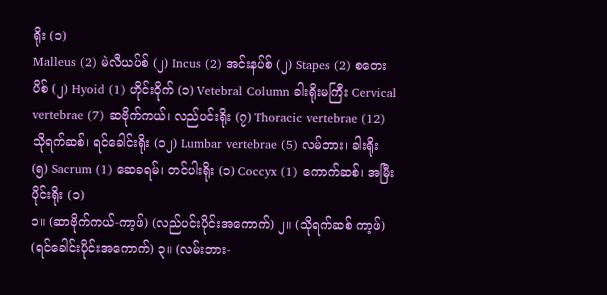ရိုး (၁)
Malleus (2) မဲလီယပ်စ် (၂) Incus (2) အင်းနပ်စ် (၂) Stapes (2) စတေးပိစ် (၂) Hyoid (1) ဟိုင်းဝိုက် (၁) Vetebral Column ခါးရိုးမကြီး Cervical vertebrae (7) ဆဗိုက်ကယ်၊ လည်ပင်းရိုး (၇) Thoracic vertebrae (12) သိုရက်ဆစ်၊ ရင်ခေါင်းရိုး (၁၂) Lumbar vertebrae (5) လမ်ဘား၊ ခါးရိုး (၅) Sacrum (1) ဆေခရမ်၊ တင်ပါးရိုး (၁) Coccyx (1) ကောက်ဆစ်၊ အမြီးပိုင်းရိုး (၁)
၁။ (ဆာဗိုက်ကယ်-ကာ့ဖ်) (လည်ပင်းပိုင်းအကောက်) ၂။ (သိုရက်ဆစ် ကာ့ဖ်) (ရင်ခေါင်းပိုင်းအကောက်) ၃။ (လမ်းဘား-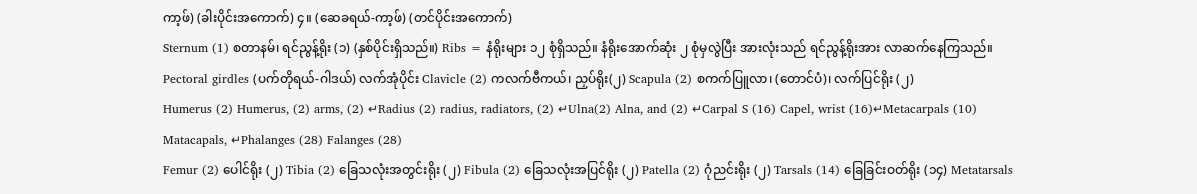ကာ့ဖ်) (ခါးပိုင်းအကောက်) ၄။ (ဆေခရယ်-ကာ့ဖ်) (တင်ပိုင်းအကောက်)
Sternum (1) စတာနမ်၊ ရင်ညွန့်ရိုး (၁) (နှစ်ပိုင်းရှိသည်။) Ribs = နံရိုးများ ၁၂ စုံရှိသည်။ နံရိုးအောက်ဆုံး ၂ စုံမှလွဲပြီး အားလုံးသည် ရင်ညွန့်ရိုးအား လာဆက်နေကြသည်။ Pectoral girdles (ပက်တိုရယ်-ဂါဒယ်) လက်အုံပိုင်း Clavicle (2) ကလက်ဗီကယ်၊ ညှပ်ရိုး(၂) Scapula (2) စကက်ပြူလာ၊ (တောင်ပံ)၊ လက်ပြင်ရိုး (၂)
Humerus (2) Humerus, (2) arms, (2) ↵Radius (2) radius, radiators, (2) ↵Ulna(2) Alna, and (2) ↵Carpal S (16) Capel, wrist (16)↵Metacarpals (10) Matacapals, ↵Phalanges (28) Falanges (28)
Femur (2) ပေါင်ရိုး (၂) Tibia (2) ခြေသလုံးအတွင်းရိုး (၂) Fibula (2) ခြေသလုံးအပြင်ရိုး (၂) Patella (2) ဂုံညင်းရိုး (၂) Tarsals (14) ခြေခြင်းဝတ်ရိုး (၁၄) Metatarsals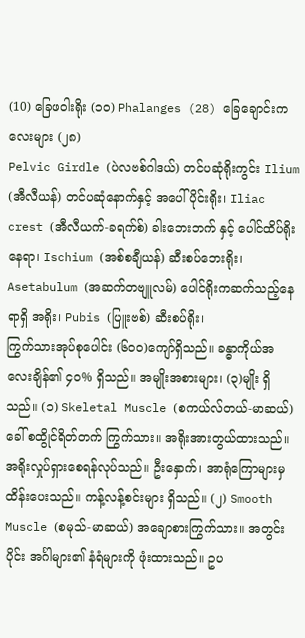(10) ခြေဖဝါးရိုး (၁၀) Phalanges (28) ခြေချောင်းကလေးများ (၂၈)
Pelvic Girdle (ပဲလဗစ်ဂါဒယ်) တင်ပဆုံရိုးကွင်း Ilium (အီလီယန်) တင်ပဆုံနောက်နှင့် အပေါ်ပိုင်းရိုး၊ Iliac crest (အီလီယက်-ခရက်စ်) ခါးဘေးဘက် နှင့် ပေါင်ထိပ်ရိုးနေရာ၊ Ischium (အစ်စချီယန်) ဆီးစပ်ဘေးရိုး၊ Asetabulum (အဆက်တဗျူလမ်) ပေါင်ရိုးကဆက်သည့်နေရာရှိ အရိုး၊ Pubis (ပြူးဗစ်) ဆီးစပ်ရိုး၊
ကြွက်သားအုပ်စုပေါင်း (၆၀၀)ကျော်ရှိသည်။ ခန္ဓာကိုယ်အလေးချိန်၏ ၄၀% ရှိသည်။ အမျိုးအစားများ၊ (၃)မျိုး ရှိသည်။ (၁) Skeletal Muscle (စကယ်လ်တယ်-မာဆယ်) ခေါ် စထွိုင်ရိတ်တက် ကြွက်သား။ အရိုးအားတွယ်ထားသည်။ အရိုးလှုပ်ရှားစေရန်လုပ်သည်။ ဦးနှောက်၊ အာရုံကြောများမှ ထိန်းပေးသည်။ ကန့်လန့်စင်းများ ရှိသည်။ (၂) Smooth Muscle (စမုသ်-မာဆယ်) အချောစားကြွက်သား။ အတွင်းပိုင်း အင်္ဂါများ၏ နံရံများကို ဖုံးထားသည်။ ဥပ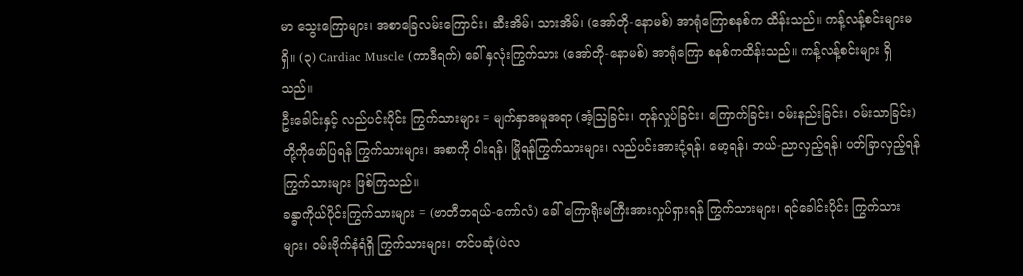မာ သွေးကြောများ၊ အစာခြေလမ်းကြောင်း၊ ဆီးအိမ်၊ သားအိမ်၊ (အော်တို-နောမစ်) အာရုံကြောစနစ်က ထိန်းသည်။ ကန့်လန့်စင်းများမရှိ။ (၃) Cardiac Muscle (ကာဒီရက်) ခေါ် နှလုံးကြွက်သား (အော်တို-နောမစ်) အာရုံကြော စနစ်ကထိန်းသည်။ ကန့်လန့်စင်းများ ရှိသည်။
ဦးခေါင်းနှင့် လည်ပင်းပိုင်း ကြွက်သားများ = မျက်နှာအမူအရာ (အံ့ဩခြင်း၊ တုန်လှုပ်ခြင်း၊ ကြောက်ခြင်း၊ ဝမ်းနည်းခြင်း၊ ဝမ်းသာခြင်း) တို့ကိုဖော်ပြရန် ကြွက်သားများ၊ အစာကို ဝါးရန်၊ မြိုရန်ကြွက်သားများ၊ လည်ပင်းအားငုံ့ရန်၊ မော့ရန်၊ ဘယ်-ညာလှည့်ရန်၊ ပတ်ခြာလှည့်ရန်ကြွက်သားများ ဖြစ်ကြသည်။
ခန္ဓာကိုယ်ပိုင်းကြွက်သားများ = (ဗာတီဘရယ်-ကော်လံ) ခေါ် ကြောရိုးမကြီးအားလှုပ်ရှားရန် ကြွက်သားများ၊ ရင်ခေါင်းပိုင်း ကြွက်သားများ၊ ဝမ်းဗိုက်နံရံရှိ ကြွက်သားများ၊ တင်ပဆုံ(ပဲလ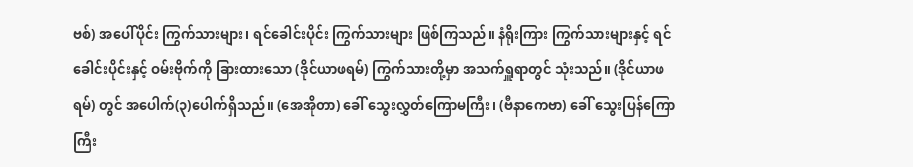ဗစ်) အပေါ်ပိုင်း ကြွက်သားများ၊ ရင်ခေါင်းပိုင်း ကြွက်သားများ ဖြစ်ကြသည်။ နံရိုးကြား ကြွက်သားများနှင့် ရင်ခေါင်းပိုင်းနှင့် ဝမ်းဗိုက်ကို ခြားထားသော (ဒိုင်ယာဖရမ်) ကြွက်သားတို့မှာ အသက်ရှူရာတွင် သုံးသည်။ (ဒိုင်ယာဖရမ်) တွင် အပေါက်(၃)ပေါက်ရှိသည်။ (အေအိုတာ) ခေါ် သွေးလွှတ်ကြောမကြီး၊ (ဗီနာကေဗာ) ခေါ် သွေးပြန်ကြောကြီး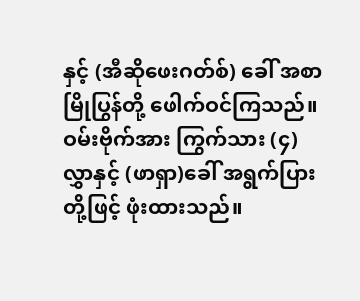နှင့် (အီဆိုဖေးဂတ်စ်) ခေါ် အစာမြိုပြွန်တို့ ဖေါက်ဝင်ကြသည်။ ဝမ်းဗိုက်အား ကြွက်သား (၄)လွှာနှင့် (ဖာရှာ)ခေါ် အရွက်ပြားတို့ဖြင့် ဖုံးထားသည်။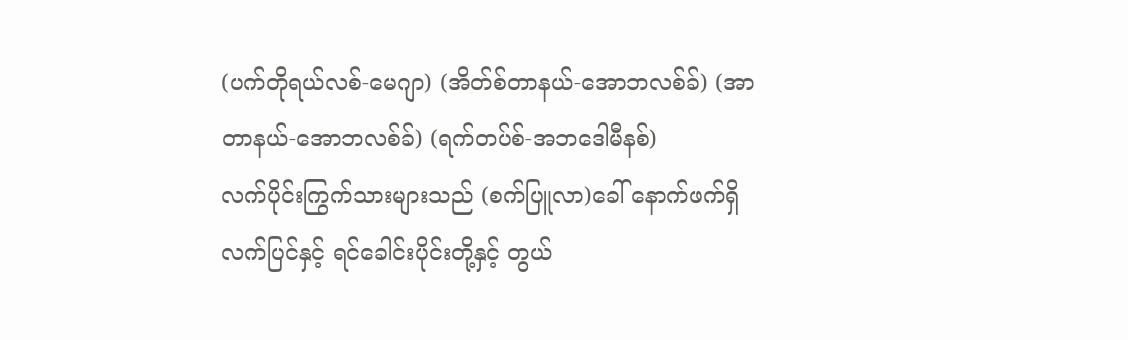(ပက်တိုရယ်လစ်-မေဂျာ) (အိတ်စ်တာနယ်-အောဘလစ်ခ်) (အာတာနယ်-အောဘလစ်ခ်) (ရက်တပ်စ်-အဘဒေါမီနစ်)
လက်ပိုင်းကြွက်သားများသည် (စက်ပြူလာ)ခေါ် နောက်ဖက်ရှိ လက်ပြင်နှင့် ရင်ခေါင်းပိုင်းတို့နှင့် တွယ်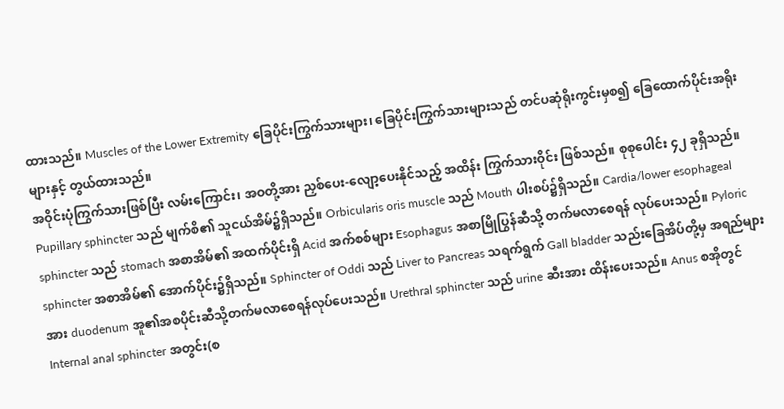ထားသည်။ Muscles of the Lower Extremity ခြေပိုင်းကြွက်သားများ၊ ခြေပိုင်းကြွက်သားများသည် တင်ပဆုံရိုးကွင်းမှစ၍ ခြေထောက်ပိုင်းအရိုးများနှင့် တွယ်ထားသည်။
အဝိုင်းပုံကြွက်သားဖြစ်ပြီး လမ်းကြောင်း၊ အဝတို့အား ညှစ်ပေး-လျော့ပေးနိုင်သည့် အထိန်း ကြွက်သားဝိုင်း ဖြစ်သည်။ စုစုပေါင်း ၄၂ ခုရှိသည်။ Pupillary sphincter သည် မျက်စိ၏ သူငယ်အိမ်၌ရှိသည်။ Orbicularis oris muscle သည် Mouth ပါးစပ်၌ရှိသည်။ Cardia/lower esophageal sphincter သည် stomach အစာအိမ်၏ အထက်ပိုင်းရှိ Acid အက်စစ်များ Esophagus အစာမြိုပြွန်ဆီသို့ တက်မလာစေရန် လုပ်ပေးသည်။ Pyloric sphincter အစာအိမ်၏ အောက်ပိုင်း၌ရှိသည်။ Sphincter of Oddi သည် Liver to Pancreas သရက်ရွက် Gall bladder သည်းခြေအိပ်တို့မှ အရည်များအား duodenum အူ၏အစပိုင်းဆီသို့တက်မလာစေရန်လုပ်ပေးသည်။ Urethral sphincter သည် urine ဆီးအား ထိန်းပေးသည်။ Anus စအိုတွင် Internal anal sphincter အတွင်း(စ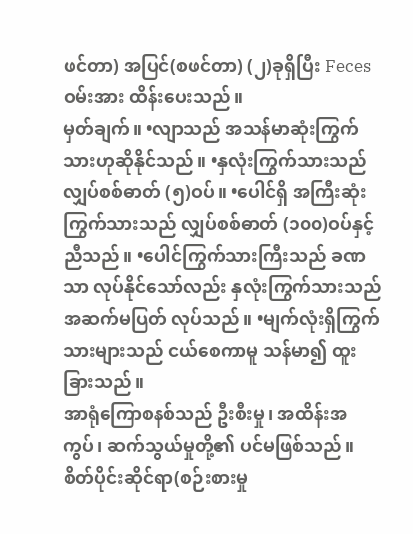ဖင်တာ) အပြင်(စဖင်တာ) (၂)ခုရှိပြီး Feces ဝမ်းအား ထိန်းပေးသည်။
မှတ်ချက်။ •လျာသည် အသန်မာဆုံးကြွက်သားဟုဆိုနိုင်သည်။ •နှလုံးကြွက်သားသည် လျှပ်စစ်ဓာတ် (၅)ဝပ်။ •ပေါင်ရှိ အကြီးဆုံး ကြွက်သားသည် လျှပ်စစ်ဓာတ် (၁၀၀)ဝပ်နှင့်ညီသည်။ •ပေါင်ကြွက်သားကြီးသည် ခဏသာ လုပ်နိုင်သော်လည်း နှလုံးကြွက်သားသည် အဆက်မပြတ် လုပ်သည်။ •မျက်လုံးရှိကြွက်သားများသည် ငယ်စေကာမူ သန်မာ၍ ထူးခြားသည်။
အာရုံကြောစနစ်သည် ဦးစီးမှု၊ အထိန်းအကွပ်၊ ဆက်သွယ်မှုတို့၏ ပင်မဖြစ်သည်။ စိတ်ပိုင်းဆိုင်ရာ(စဉ်းစားမှု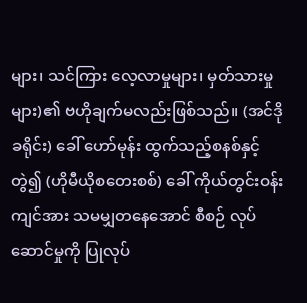များ၊ သင်ကြား လေ့လာမှုများ၊ မှတ်သားမှုများ)၏ ဗဟိုချက်မလည်းဖြစ်သည်။ (အင်ဒိုခရိုင်း) ခေါ် ဟော်မုန်း ထွက်သည့်စနစ်နှင့်တွဲ၍ (ဟိုမီယိုစတေးစစ်) ခေါ် ကိုယ်တွင်းဝန်းကျင်အား သမမျှတနေအောင် စီစဉ် လုပ်ဆောင်မှုကို ပြုလုပ်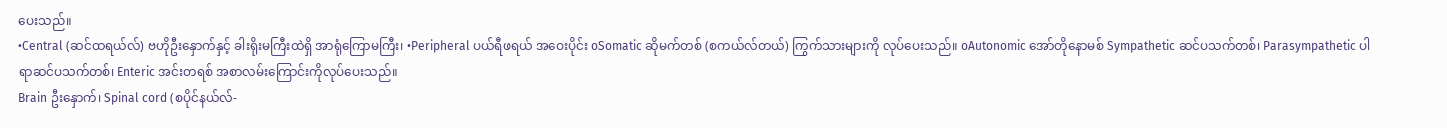ပေးသည်။
•Central (ဆင်ထရယ်လ်) ဗဟိုဦးနှောက်နှင့် ခါးရိုးမကြီးထဲရှိ အာရုံကြောမကြီး၊ •Peripheral ပယ်ရီဖရယ် အဝေးပိုင်း oSomatic ဆိုမက်တစ် (စကယ်လ်တယ်) ကြွက်သားများကို လုပ်ပေးသည်။ oAutonomic အော်တိုနောမစ် Sympathetic ဆင်ပသက်တစ်၊ Parasympathetic ပါရာဆင်ပသက်တစ်၊ Enteric အင်းတရစ် အစာလမ်းကြောင်းကိုလုပ်ပေးသည်။
Brain ဦးနှောက်၊ Spinal cord (စပိုင်နယ်လ်-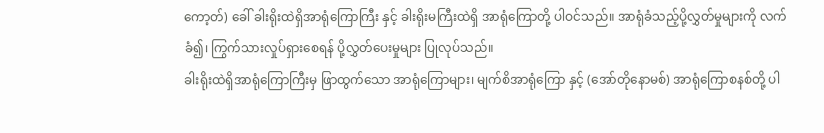ကော့တ်) ခေါ် ခါးရိုးထဲရှိအာရုံကြောကြီး နှင့် ခါးရိုးမကြီးထဲရှိ အာရုံကြောတို့ ပါဝင်သည်။ အာရုံခံသည့်ပို့လွှတ်မှုများကို လက်ခံ၍၊ ကြွက်သားလှုပ်ရှားစေရန် ပို့လွှတ်ပေးမှုများ ပြုလုပ်သည်။
ခါးရိုးထဲရှိအာရုံကြောကြီးမှ ဖြာထွက်သော အာရုံကြောများ၊ မျက်စိအာရုံကြော နှင့် (အော်တိုနောမစ်) အာရုံကြောစနစ်တို့ ပါ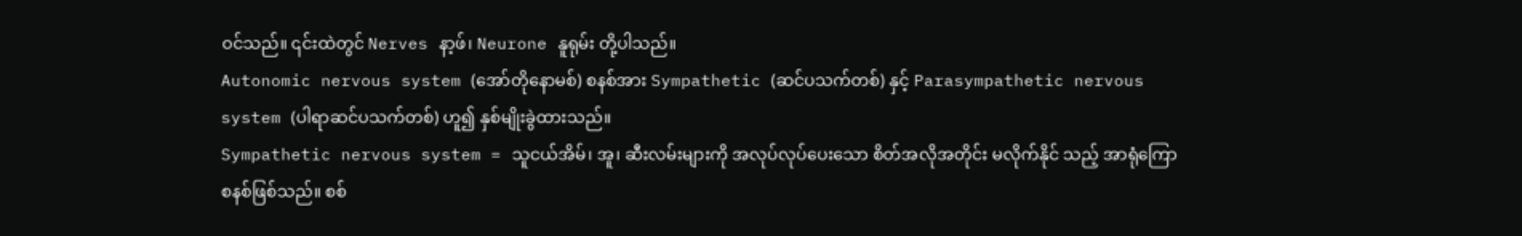ဝင်သည်။ ၎င်းထဲတွင် Nerves နာ့ဖ်၊ Neurone နူရုမ်း တို့ပါသည်။
Autonomic nervous system (အော်တိုနောမစ်) စနစ်အား Sympathetic (ဆင်ပသက်တစ်) နှင့် Parasympathetic nervous system (ပါရာဆင်ပသက်တစ်) ဟူ၍ နှစ်မျိုးခွဲထားသည်။
Sympathetic nervous system = သူငယ်အိမ်၊ အူ၊ ဆီးလမ်းများကို အလုပ်လုပ်ပေးသော စိတ်အလိုအတိုင်း မလိုက်နိုင် သည့် အာရုံကြောစနစ်ဖြစ်သည်။ စစ်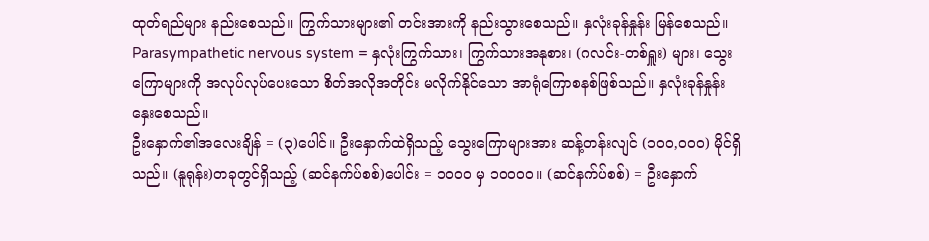ထုတ်ရည်များ နည်းစေသည်။ ကြွက်သားများ၏ တင်းအားကို နည်းသွားစေသည်။ နှလုံးခုန်နှုန်း မြန်စေသည်။
Parasympathetic nervous system = နှလုံးကြွက်သား၊ ကြွက်သားအနုစား၊ (ဂလင်း-တစ်ရှူး) များ၊ သွေးကြောများကို အလုပ်လုပ်ပေးသော စိတ်အလိုအတိုင်း မလိုက်နိုင်သော အာရုံကြောစနစ်ဖြစ်သည်။ နှလုံးခုန်နှုန်း နှေးစေသည်။
ဦးနှောက်၏အလေးချိန် = (၃)ပေါင်။ ဦးနှောက်ထဲရှိသည့် သွေးကြောများအား ဆန့်တန်းလျင် (၁၀၀,၀၀၀) မိုင်ရှိသည်။ (နူရုန်း)တခုတွင်ရှိသည့် (ဆင်နက်ပ်စစ်)ပေါင်း = ၁၀၀၀ မှ ၁၀၀၀၀။ (ဆင်နက်ပ်စစ်) = ဦးနှောက်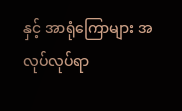နှင့် အာရုံကြောများ အလုပ်လုပ်ရာ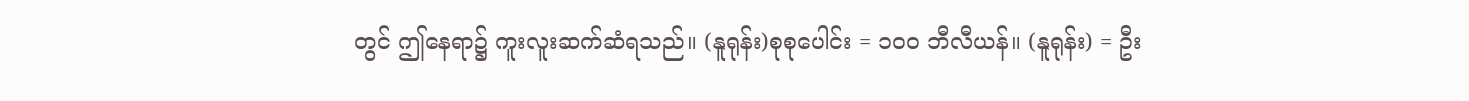တွင် ဤနေရာ၌ ကူးလူးဆက်ဆံရသည်။ (နူရုန်း)စုစုပေါင်း = ၁၀၀ ဘီလီယန်။ (နူရုန်း) = ဦး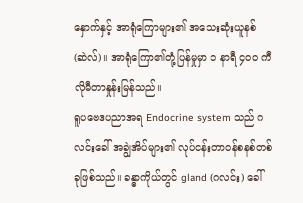နှောက်နှင့် အာရုံကြောများ၏ အသေးဆုံးယူနစ်(ဆဲလ်)။ အာရုံကြော၏တုံ့ပြန်မှုမှာ ၁ နာရီ ၄၀၀ ကီလိုမီတာနှုန်းမြန်သည်။
ရူပဗေဒပညာအရ Endocrine system သည် ဂလင်းခေါ် အချွဲအိပ်များ၏ လုပ်ငန်းတာဝန်စနစ်တစ်ခုဖြစ်သည်။ ခန္ဓာကိုယ်တွင် gland (ဂလင်း) ခေါ်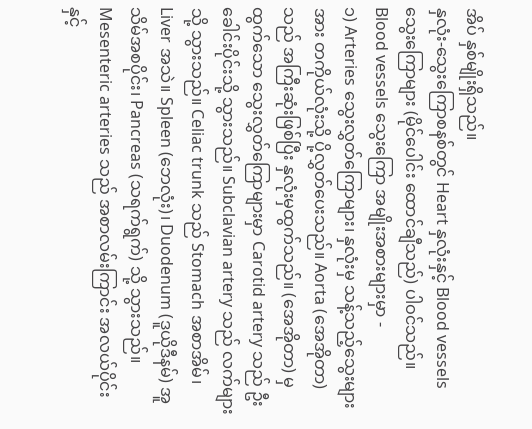အိပ် နှစ်မျိုးရှိသည်။
နှလုံး-သွေးကြောစနစ်တွင် Heart နှလုံးနှင့် Blood vessels သွေးကြောများ (မိုင်ပေါင်း ထောင်ချီသည်) ပါဝင်သည်။ Blood vessels သွေးကြော အမျိုးအစားများမှာ -
၁) Arteries သွေးလွှတ်ကြောများ၊ နှလုံးမှ သန့်သည့်သွေးများအား တကိုယ်လုံးသို့ ပို့လွှတ်ပေးသည်။ Aorta (အေအိုတာ) သည် အကြီးဆုံးဖြစ်ပြီး နှလုံးမှထွက်သည်။ (အေအိုတာ) မှ ထွက်သော သွေးလွှတ်ကြောများမှာ Carotid artery သည် ဦးခေါင်းပိုင်းသို့ သွားသည်။ Subclavian artery သည် လက်များသို့ သွားသည်။ Celiac trunk သည် Stomach အစာအိမ်၊ Liver အသဲ။ Spleen (ဘေလုံး)၊ Duodenum (ဒူယိုဒီနမ်) အူသိမ်အစပိုင်း၊ Pancreas (သရက်ရွက်) သို့ သွားသည်။ Mesenteric arteries သည် အစာလမ်းကြာင်း အလယ်ပိုင်းနှင့်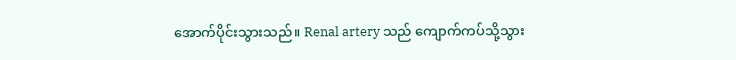အောက်ပိုင်းသွားသည်။ Renal artery သည် ကျောက်ကပ်သို့သွား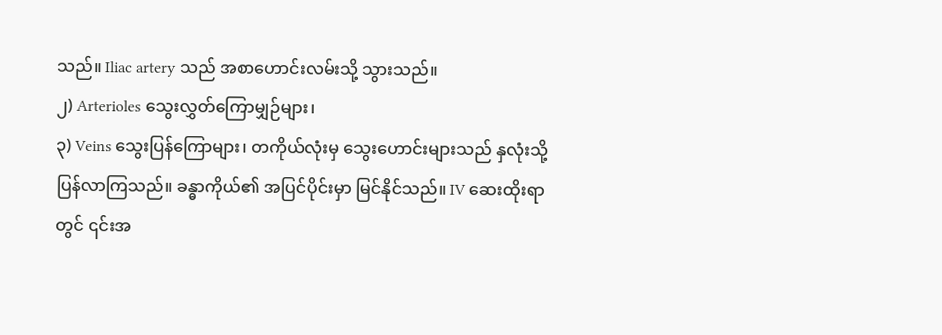သည်။ Iliac artery သည် အစာဟောင်းလမ်းသို့ သွားသည်။
၂) Arterioles သွေးလွှတ်ကြောမျှဉ်များ၊
၃) Veins သွေးပြန်ကြောများ၊ တကိုယ်လုံးမှ သွေးဟောင်းများသည် နှလုံးသို့ပြန်လာကြသည်။ ခန္ဓာကိုယ်၏ အပြင်ပိုင်းမှာ မြင်နိုင်သည်။ IV ဆေးထိုးရာတွင် ၎င်းအ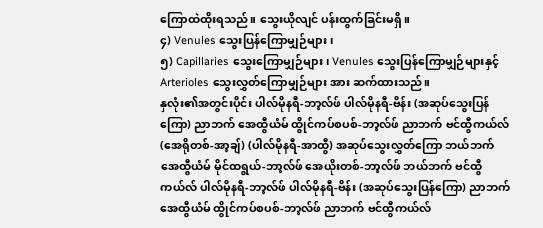ကြောထဲထိုးရသည်။ သွေးယိုလျင် ပန်းထွက်ခြင်းမရှိ။
၄) Venules သွေးပြန်ကြောမျှဉ်များ၊
၅) Capillaries သွေးကြောမျှဉ်များ၊ Venules သွေးပြန်ကြောမျှဉ်များနှင့် Arterioles သွေးလွှတ်ကြောမျှဉ်များ အား ဆက်ထားသည်။
နှလုံး၏အတွင်းပိုင်း ပါလ်မိုနရီ-ဘာ့လ်ဖ် ပါလ်မိုနရီ-ဗိန်း (အဆုပ်သွေးပြန်ကြော) ညာဘက် အေထွီယံမ် ထွိုင်ကပ်စပစ်-ဘာ့လ်ဖ် ညာဘက် ဗင်ထွီကယ်လ် (အေရိုတစ်-အာ့ချ်) (ပါလ်မိုနရီ-အာထွီ) အဆုပ်သွေးလွှတ်ကြော ဘယ်ဘက် အေထွီယံမ် မိုင်ထရွယ်-ဘာ့လ်ဖ် အေယိုးတစ်-ဘာ့လ်ဖ် ဘယ်ဘက် ဗင်ထွီကယ်လ် ပါလ်မိုနရီ-ဘာ့လ်ဖ် ပါလ်မိုနရီ-ဗိန်း (အဆုပ်သွေးပြန်ကြော) ညာဘက် အေထွီယံမ် ထွိုင်ကပ်စပစ်-ဘာ့လ်ဖ် ညာဘက် ဗင်ထွီကယ်လ်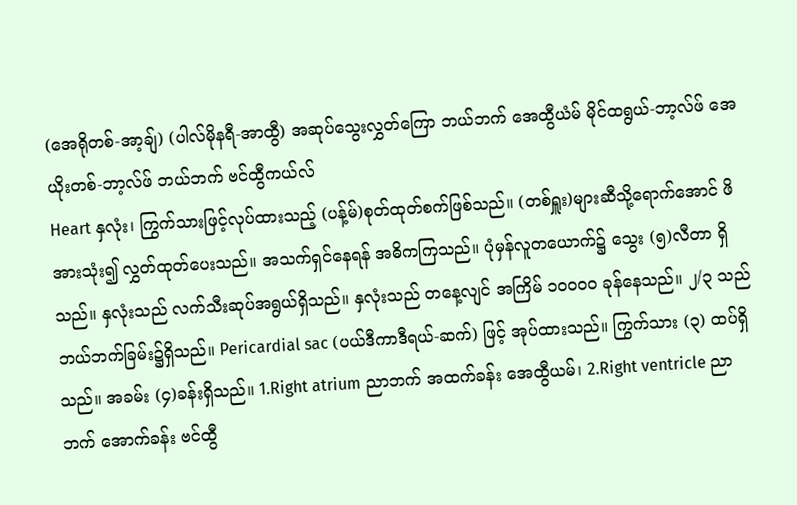(အေရိုတစ်-အာ့ချ်) (ပါလ်မိုနရီ-အာထွီ) အဆုပ်သွေးလွှတ်ကြော ဘယ်ဘက် အေထွီယံမ် မိုင်ထရွယ်-ဘာ့လ်ဖ် အေယိုးတစ်-ဘာ့လ်ဖ် ဘယ်ဘက် ဗင်ထွီကယ်လ်
Heart နှလုံး၊ ကြွက်သားဖြင့်လုပ်ထားသည့် (ပန့်မ်)စုတ်ထုတ်စက်ဖြစ်သည်။ (တစ်ရှူး)များဆီသို့ရောက်အောင် ဖိအားသုံး၍ လွှတ်ထုတ်ပေးသည်။ အသက်ရှင်နေရန် အဓိကကြသည်။ ပုံမှန်လူတယောက်၌ သွေး (၅)လီတာ ရှိသည်။ နှလုံးသည် လက်သီးဆုပ်အရွယ်ရှိသည်။ နှလုံးသည် တနေ့လျင် အကြိမ် ၁၀၀၀၀ ခုန်နေသည်။ ၂/၃ သည် ဘယ်ဘက်ခြမ်း၌ရှိသည်။ Pericardial sac (ပယ်ဒီကာဒီရယ်-ဆက်) ဖြင့် အုပ်ထားသည်။ ကြွက်သား (၃) ထပ်ရှိသည်။ အခမ်း (၄)ခန်းရှိသည်။ 1.Right atrium ညာဘက် အထက်ခန်း အေထွီယမ်၊ 2.Right ventricle ညာဘက် အောက်ခန်း ဗင်ထွီ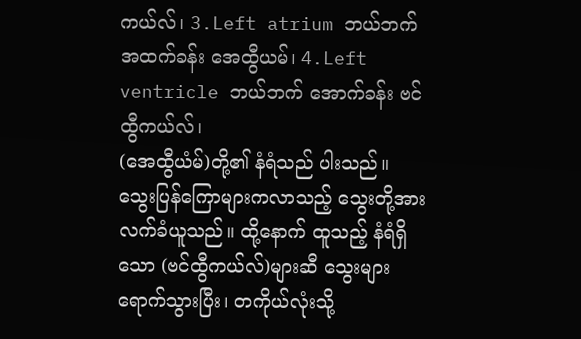ကယ်လ်၊ 3.Left atrium ဘယ်ဘက် အထက်ခန်း အေထွီယမ်၊ 4.Left ventricle ဘယ်ဘက် အောက်ခန်း ဗင်ထွီကယ်လ်၊
(အေထွီယံမ်)တို့၏ နံရံသည် ပါးသည်။ သွေးပြန်ကြောများကလာသည့် သွေးတို့အား လက်ခံယူသည်။ ထို့နောက် ထူသည့် နံရံရှိသော (ဗင်ထွီကယ်လ်)များဆီ သွေးများရောက်သွားပြီး၊ တကိုယ်လုံးသို့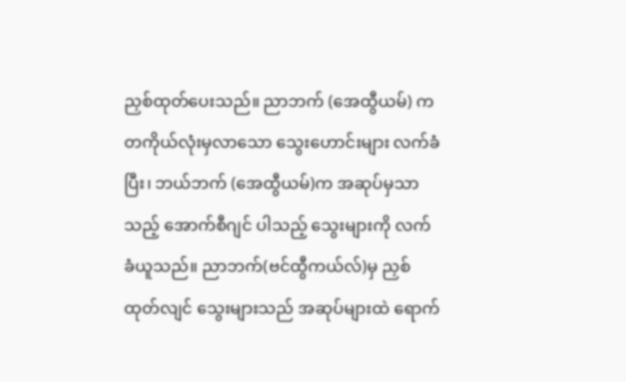ညှစ်ထုတ်ပေးသည်။ ညာဘက် (အေထွီယမ်) က တကိုယ်လုံးမှလာသော သွေးဟောင်းများ လက်ခံပြီး၊ ဘယ်ဘက် (အေထွီယမ်)က အဆုပ်မှသာသည့် အောက်စီဂျင် ပါသည့် သွေးများကို လက်ခံယူသည်။ ညာဘက်(ဗင်ထွီကယ်လ်)မှ ညှစ်ထုတ်လျင် သွေးများသည် အဆုပ်များထဲ ရောက်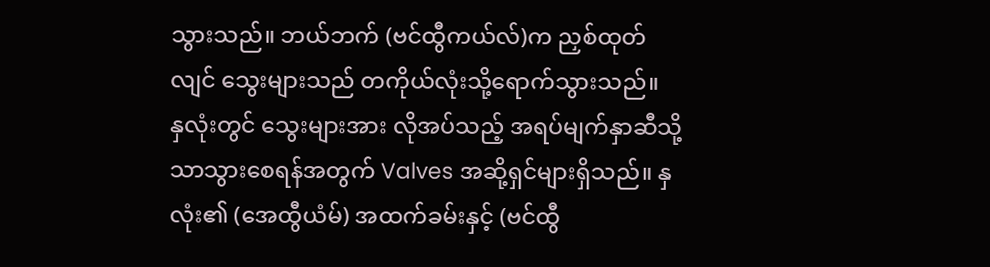သွားသည်။ ဘယ်ဘက် (ဗင်ထွီကယ်လ်)က ညှစ်ထုတ်လျင် သွေးများသည် တကိုယ်လုံးသို့ရောက်သွားသည်။
နှလုံးတွင် သွေးများအား လိုအပ်သည့် အရပ်မျက်နှာဆီသို့သာသွားစေရန်အတွက် Valves အဆို့ရှင်များရှိသည်။ နှလုံး၏ (အေထွီယံမ်) အထက်ခမ်းနှင့် (ဗင်ထွီ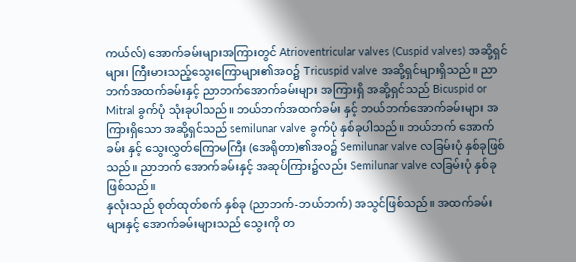ကယ်လ်) အောက်ခမ်းများအကြားတွင် Atrioventricular valves (Cuspid valves) အဆို့ရှင်များ၊ ကြီးမားသည့်သွေးကြောများ၏အဝ၌ Tricuspid valve အဆို့ရှင်များရှိသည်။ ညာဘက်အထက်ခမ်းနှင့် ညာဘက်အောက်ခမ်းများ အကြားရှိ အဆို့ရှင်သည် Bicuspid or Mitral ခွက်ပုံ သုံးခုပါသည်။ ဘယ်ဘက်အထက်ခမ်း နှင့် ဘယ်ဘက်အောက်ခမ်းများ အကြားရှိသော အဆို့ရှင်သည် semilunar valve ခွက်ပုံ နှစ်ခုပါသည်။ ဘယ်ဘက် အောက်ခမ်း နှင့် သွေးလွှတ်ကြောမကြီး (အေရိုတာ)၏အဝ၌ Semilunar valve လခြမ်းပုံ နှစ်ခုဖြစ်သည်။ ညာဘက် အောက်ခမ်းနှင့် အဆုပ်ကြား၌လည်း Semilunar valve လခြမ်းပုံ နှစ်ခုဖြစ်သည်။
နှလုံးသည် စုတ်ထုတ်စက် နှစ်ခု (ညာဘက်-ဘယ်ဘက်) အသွင်ဖြစ်သည်။ အထက်ခမ်းများနှင့် အောက်ခမ်းများသည် သွေးကို တ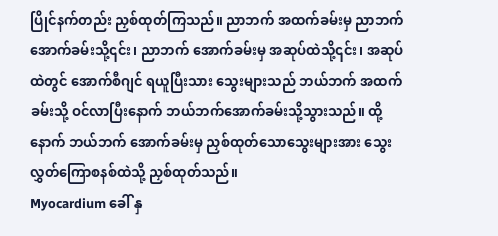ပြိုင်နက်တည်း ညှစ်ထုတ်ကြသည်။ ညာဘက် အထက်ခမ်းမှ ညာဘက် အောက်ခမ်းသို့၎င်း၊ ညာဘက် အောက်ခမ်းမှ အဆုပ်ထဲသို့၎င်း၊ အဆုပ်ထဲတွင် အောက်စီဂျင် ရယူပြီးသား သွေးများသည် ဘယ်ဘက် အထက်ခမ်းသို့ ဝင်လာပြီးနောက် ဘယ်ဘက်အောက်ခမ်းသို့သွားသည်။ ထို့နောက် ဘယ်ဘက် အောက်ခမ်းမှ ညှစ်ထုတ်သောသွေးများအား သွေးလွှတ်ကြောစနစ်ထဲသို့ ညှစ်ထုတ်သည်။
Myocardium ခေါ် နှ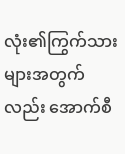လုံး၏ကြွက်သားများအတွက်လည်း အောက်စီ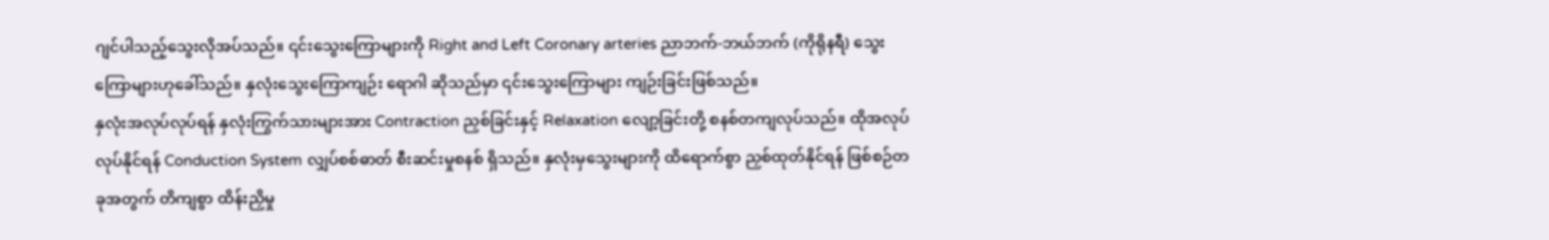ဂျင်ပါသည့်သွေးလိုအပ်သည်။ ၎င်းသွေးကြောများကို Right and Left Coronary arteries ညာဘက်-ဘယ်ဘက် (ကိုရိုနရီ) သွေးကြောများဟုခေါ်သည်။ နှလုံးသွေးကြောကျဉ်း ရောဂါ ဆိုသည်မှာ ၎င်းသွေးကြောများ ကျဉ်းခြင်းဖြစ်သည်။
နှလုံးအလုပ်လုပ်ရန် နှလုံးကြွက်သားများအား Contraction ညှစ်ခြင်းနှင့် Relaxation လျော့ခြင်းတို့ စနစ်တကျလုပ်သည်။ ထိုအလုပ်လုပ်နိုင်ရန် Conduction System လျှပ်စစ်ဓာတ် စီးဆင်းမှုစနစ် ရှိသည်။ နှလုံးမှသွေးများကို ထိရောက်စွာ ညှစ်ထုတ်နိုင်ရန် ဖြစ်စဉ်တခုအတွက် တိကျစွာ ထိန်းညှိမှု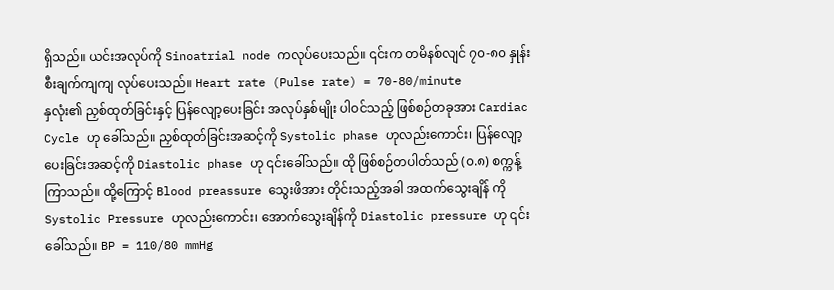ရှိသည်။ ယင်းအလုပ်ကို Sinoatrial node ကလုပ်ပေးသည်။ ၎င်းက တမိနစ်လျင် ၇၀-၈၀ နှုန်း စီးချက်ကျကျ လုပ်ပေးသည်။ Heart rate (Pulse rate) = 70-80/minute
နှလုံး၏ ညှစ်ထုတ်ခြင်းနှင့် ပြန်လျော့ပေးခြင်း အလုပ်နှစ်မျိုး ပါဝင်သည့် ဖြစ်စဉ်တခုအား Cardiac Cycle ဟု ခေါ်သည်။ ညှစ်ထုတ်ခြင်းအဆင့်ကို Systolic phase ဟုလည်းကောင်း၊ ပြန်လျော့ပေးခြင်းအဆင့်ကို Diastolic phase ဟု ၎င်းခေါ်သည်။ ထို ဖြစ်စဉ်တပါတ်သည် (၀.၈) စက္ကန့် ကြာသည်။ ထို့ကြောင့် Blood preassure သွေးဖိအား တိုင်းသည့်အခါ အထက်သွေးချိန် ကို Systolic Pressure ဟုလည်းကောင်း၊ အောက်သွေးချိန်ကို Diastolic pressure ဟု ၎င်းခေါ်သည်။ BP = 110/80 mmHg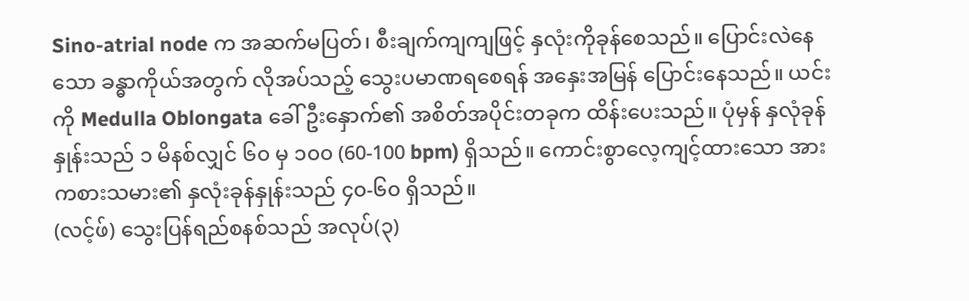Sino-atrial node က အဆက်မပြတ်၊ စီးချက်ကျကျဖြင့် နှလုံးကိုခုန်စေသည်။ ပြောင်းလဲနေသော ခန္ဓာကိုယ်အတွက် လိုအပ်သည့် သွေးပမာဏရစေရန် အနှေးအမြန် ပြောင်းနေသည်။ ယင်းကို Medulla Oblongata ခေါ် ဦးနှောက်၏ အစိတ်အပိုင်းတခုက ထိန်းပေးသည်။ ပုံမှန် နှလုံခုန်နှုန်းသည် ၁ မိနစ်လျှင် ၆၀ မှ ၁၀၀ (60-100 bpm) ရှိသည်။ ကောင်းစွာလေ့ကျင့်ထားသော အားကစားသမား၏ နှလုံးခုန်နှုန်းသည် ၄၀-၆၀ ရှိသည်။
(လင့်ဖ်) သွေးပြန်ရည်စနစ်သည် အလုပ်(၃)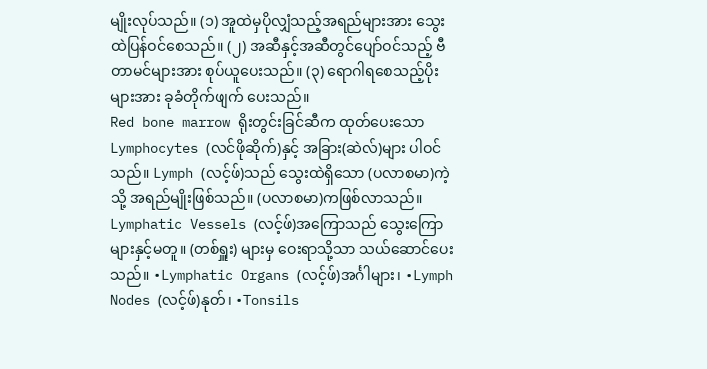မျိုးလုပ်သည်။ (၁) အူထဲမှပိုလျှံသည့်အရည်များအား သွေးထဲပြန်ဝင်စေသည်။ (၂) အဆီနှင့်အဆီတွင်ပျော်ဝင်သည့် ဗီတာမင်များအား စုပ်ယူပေးသည်။ (၃) ရောဂါရစေသည့်ပိုးများအား ခုခံတိုက်ဖျက် ပေးသည်။
Red bone marrow ရိုးတွင်းခြင်ဆီက ထုတ်ပေးသော Lymphocytes (လင်ဖိုဆိုက်)နှင့် အခြား(ဆဲလ်)များ ပါဝင်သည်။ Lymph (လင့်ဖ်)သည် သွေးထဲရှိသော (ပလာစမာ)ကဲ့သို့ အရည်မျိုးဖြစ်သည်။ (ပလာစမာ)ကဖြစ်လာသည်။ Lymphatic Vessels (လင့်ဖ်)အကြောသည် သွေးကြောများနှင့်မတူ။ (တစ်ရှူး) များမှ ဝေးရာသို့သာ သယ်ဆောင်ပေးသည်။ •Lymphatic Organs (လင့်ဖ်)အင်္ဂါများ၊ •Lymph Nodes (လင့်ဖ်)နုတ်၊ •Tonsils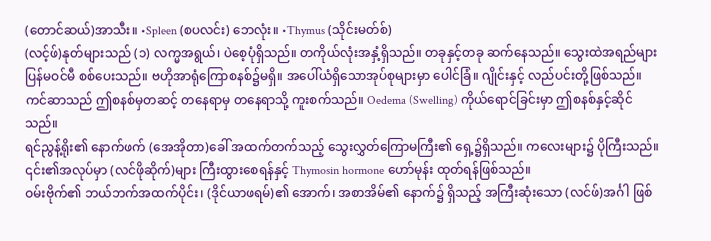(တောင်ဆယ်)အာသီး။ •Spleen (စပလင်း) ဘေလုံး။ •Thymus (သိုင်းမတ်စ်)
(လင့်ဖ်)နုတ်များသည် (၁) လက္မအရွယ်၊ ပဲစေ့ပုံရှိသည်။ တကိုယ်လုံးအနှံ့ရှိသည်။ တခုနှင့်တခု ဆက်နေသည်။ သွေးထဲအရည်များ ပြန်မဝင်မီ စစ်ပေးသည်။ ဗဟိုအာရုံကြောစနစ်၌မရှိ။ အပေါ်ယံရှိသောအုပ်စုများမှာ ပေါင်ခြံ။ ဂျိုင်းနှင့် လည်ပင်းတို့ဖြစ်သည်။ ကင်ဆာသည် ဤစနစ်မှတဆင့် တနေရာမှ တနေရာသို့ ကူးစက်သည်။ Oedema (Swelling) ကိုယ်ရောင်ခြင်းမှာ ဤစနစ်နှင့်ဆိုင်သည်။
ရင်ညွန့်ရိုး၏ နောက်ဖက် (အေအိုတာ)ခေါ် အထက်တက်သည့် သွေးလွှတ်ကြောမကြီး၏ ရှေ့၌ရှိသည်။ ကလေးများ၌ ပိုကြီးသည်။ ၎င်း၏အလုပ်မှာ (လင်ဖိုဆိုက်)များ ကြီးထွားစေရန်နှင့် Thymosin hormone ဟော်မုန်း ထုတ်ရန်ဖြစ်သည်။
ဝမ်းဗိုက်၏ ဘယ်ဘက်အထက်ပိုင်း၊ (ဒိုင်ယာဖရမ်)၏ အောက်၊ အစာအိမ်၏ နောက်၌ ရှိသည့် အကြီးဆုံးသော (လင်ဖ်)အင်္ဂါ ဖြစ်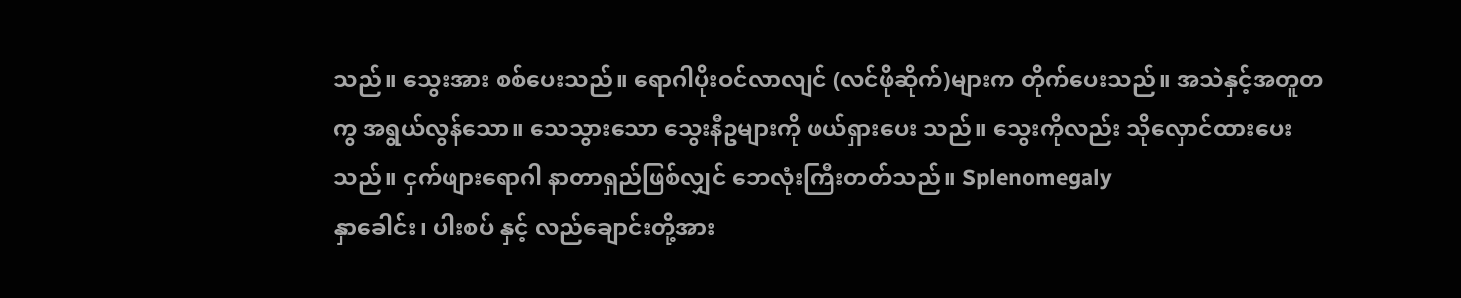သည်။ သွေးအား စစ်ပေးသည်။ ရောဂါပိုးဝင်လာလျင် (လင်ဖိုဆိုက်)များက တိုက်ပေးသည်။ အသဲနှင့်အတူတကွ အရွယ်လွန်သော။ သေသွားသော သွေးနီဥများကို ဖယ်ရှားပေး သည်။ သွေးကိုလည်း သိုလှောင်ထားပေးသည်။ ငှက်ဖျားရောဂါ နာတာရှည်ဖြစ်လျှင် ဘေလုံးကြီးတတ်သည်။ Splenomegaly
နှာခေါင်း၊ ပါးစပ် နှင့် လည်ချောင်းတို့အား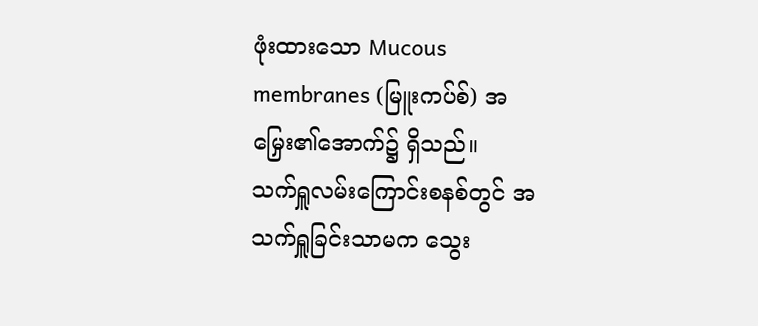ဖုံးထားသော Mucous membranes (မြူးကပ်စ်) အမြှေး၏အောက်၌ ရှိသည်။
သက်ရှူလမ်းကြောင်းစနစ်တွင် အသက်ရှူခြင်းသာမက သွေး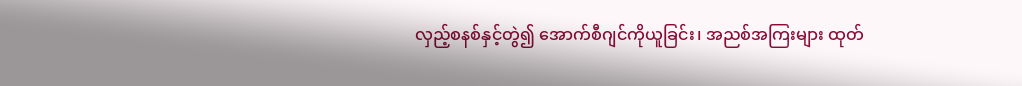လှည့်စနစ်နှင့်တွဲ၍ အောက်စီဂျင်ကိုယူခြင်း၊ အညစ်အကြးများ ထုတ်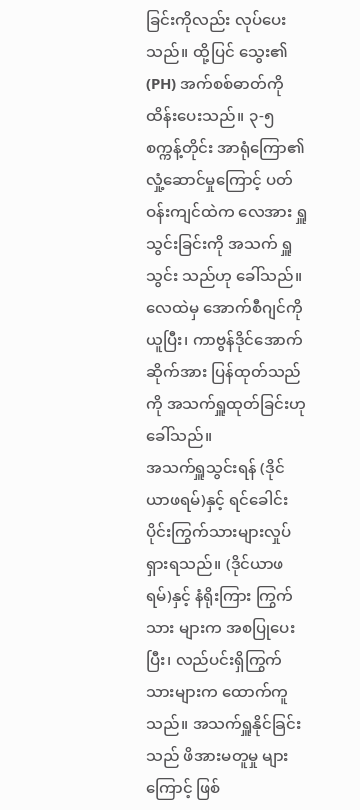ခြင်းကိုလည်း လုပ်ပေးသည်။ ထို့ပြင် သွေး၏ (PH) အက်စစ်ဓာတ်ကို ထိန်းပေးသည်။ ၃-၅ စက္ကန့်တိုင်း အာရုံကြော၏ လှုံ့ဆောင်မှုကြောင့် ပတ်ဝန်းကျင်ထဲက လေအား ရှူသွင်းခြင်းကို အသက် ရှူသွင်း သည်ဟု ခေါ်သည်။ လေထဲမှ အောက်စီဂျင်ကို ယူပြီး၊ ကာဗွန်ဒိုင်အောက်ဆိုက်အား ပြန်ထုတ်သည်ကို အသက်ရှူထုတ်ခြင်းဟု ခေါ်သည်။
အသက်ရှူသွင်းရန် (ဒိုင်ယာဖရမ်)နှင့် ရင်ခေါင်းပိုင်းကြွက်သားများလှုပ်ရှားရသည်။ (ဒိုင်ယာဖရမ်)နှင့် နံရိုးကြား ကြွက်သား များက အစပြုပေးပြီး၊ လည်ပင်းရှိကြွက်သားများက ထောက်ကူသည်။ အသက်ရှူနိုင်ခြင်းသည် ဖိအားမတူမှု များကြောင့် ဖြစ်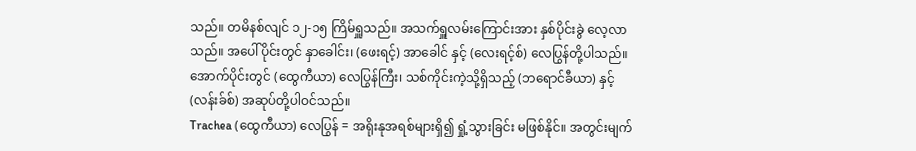သည်။ တမိနစ်လျင် ၁၂-၁၅ ကြိမ်ရှူသည်။ အသက်ရှူလမ်းကြောင်းအား နှစ်ပိုင်းခွဲ လေ့လာသည်။ အပေါ်ပိုင်းတွင် နှာခေါင်း၊ (ဖေးရင့်) အာခေါင် နှင့် (လေးရင့်စ်) လေပြွန်တို့ပါသည်။ အောက်ပိုင်းတွင် (ထွေကီယာ) လေပြွန်ကြီး၊ သစ်ကိုင်းကဲ့သို့ရှိသည့် (ဘရောင်ခီယာ) နှင့် (လန်းခ်စ်) အဆုပ်တို့ပါဝင်သည်။
Trachea (ထွေကီယာ) လေပြွန် = အရိုးနုအရစ်များရှိ၍ ရှုံ့သွားခြင်း မဖြစ်နိုင်။ အတွင်းမျက်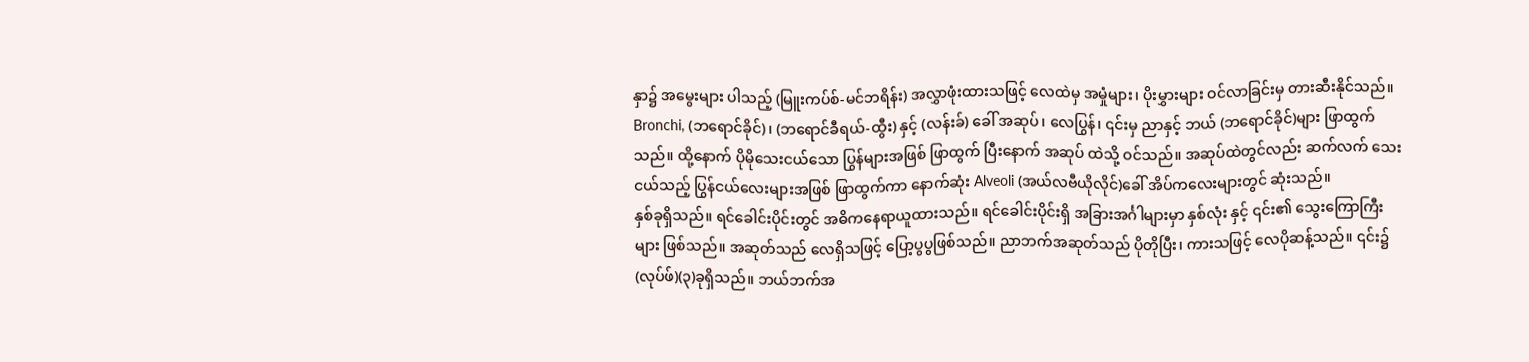နှာ၌ အမွေးများ ပါသည့် (မြူးကပ်စ်-မင်ဘရိန်း) အလွှာဖုံးထားသဖြင့် လေထဲမှ အမှုံများ၊ ပိုးမွှားများ ဝင်လာခြင်းမှ တားဆီးနိုင်သည်။ Bronchi, (ဘရောင်ခိုင်)၊ (ဘရောင်ခီရယ်-ထွီး) နှင့် (လန်းခ်) ခေါ် အဆုပ်၊ လေပြွန်၊ ၎င်းမှ ညာနှင့် ဘယ် (ဘရောင်ခိုင်)များ ဖြာထွက်သည်။ ထို့နောက် ပိုမိုသေးငယ်သော ပြွန်များအဖြစ် ဖြာထွက် ပြီးနောက် အဆုပ် ထဲသို့ ဝင်သည်။ အဆုပ်ထဲတွင်လည်း ဆက်လက် သေးငယ်သည့် ပြွန်ငယ်လေးများအဖြစ် ဖြာထွက်ကာ နောက်ဆုံး Alveoli (အယ်လဗီယိုလိုင်)ခေါ် အိပ်ကလေးများတွင် ဆုံးသည်။
နှစ်ခုရှိသည်။ ရင်ခေါင်းပိုင်းတွင် အဓိကနေရာယူထားသည်။ ရင်ခေါင်းပိုင်းရှိ အခြားအင်္ဂါများမှာ နှစ်လုံး နှင့် ၎င်း၏ သွေးကြောကြီးများ ဖြစ်သည်။ အဆုတ်သည် လေရှိသဖြင့် ပြော့ပွပွဖြစ်သည်။ ညာဘက်အဆုတ်သည် ပိုတိုပြီး၊ ကားသဖြင့် လေပိုဆန့်သည်။ ၎င်း၌ (လုပ်ဖ်)(၃)ခုရှိသည်။ ဘယ်ဘက်အ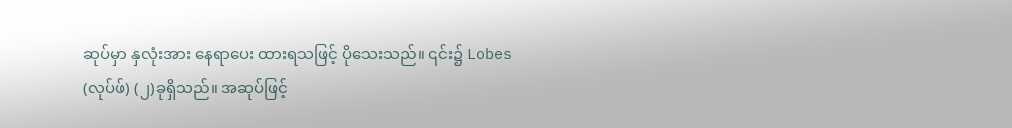ဆုပ်မှာ နှလုံးအား နေရာပေး ထားရသဖြင့် ပိုသေးသည်။ ၎င်း၌ Lobes (လုပ်ဖ်) (၂)ခုရှိသည်။ အဆုပ်ဖြင့်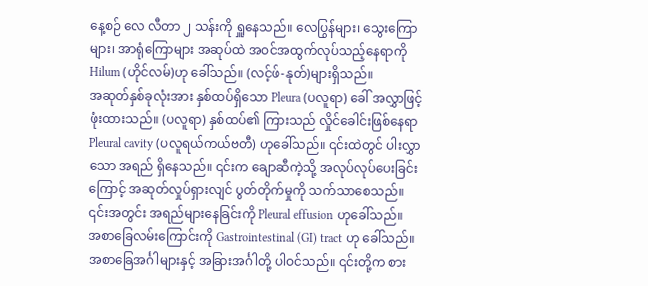နေ့စဉ် လေ လီတာ ၂ သန်းကို ရှူနေသည်။ လေပြွန်များ၊ သွေးကြောများ၊ အာရုံကြောများ အဆုပ်ထဲ အဝင်အထွက်လုပ်သည့်နေရာကို Hilum (ဟိုင်လမ်)ဟု ခေါ်သည်။ (လင့်ဖ်-နုတ်)များရှိသည်။
အဆုတ်နှစ်ခုလုံးအား နှစ်ထပ်ရှိသော Pleura (ပလူရာ) ခေါ် အလွှာဖြင့်ဖုံးထားသည်။ (ပလူရာ) နှစ်ထပ်၏ ကြားသည် လှိုင်ခေါင်းဖြစ်နေရာ Pleural cavity (ပလူရယ်ကယ်ဗတီ) ဟုခေါ်သည်။ ၎င်းထဲတွင် ပါးလွှာသော အရည် ရှိနေသည်။ ၎င်းက ချောဆီကဲ့သို့ အလုပ်လုပ်ပေးခြင်းကြောင့် အဆုတ်လှုပ်ရှားလျင် ပွတ်တိုက်မှုကို သက်သာစေသည်။ ၎င်းအတွင်း အရည်များနေခြင်းကို Pleural effusion ဟုခေါ်သည်။
အစာခြေလမ်းကြောင်းကို Gastrointestinal (GI) tract ဟု ခေါ်သည်။ အစာခြေအင်္ဂါများနှင့် အခြားအင်္ဂါတို့ ပါဝင်သည်။ ၎င်းတို့က စား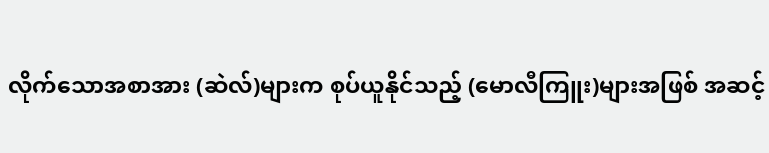လိုက်သောအစာအား (ဆဲလ်)များက စုပ်ယူနိုင်သည့် (မောလီကြူး)များအဖြစ် အဆင့်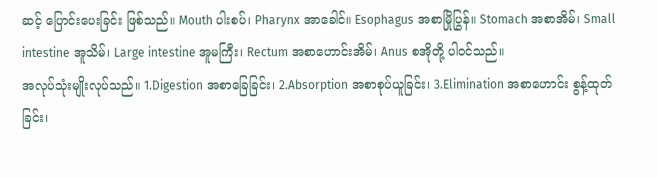ဆင့် ပြောင်းပေးခြင်း ဖြစ်သည်။ Mouth ပါးစပ်၊ Pharynx အာခေါင်။ Esophagus အစာမြိုပြွန်။ Stomach အစာအိမ်၊ Small intestine အူသိမ်၊ Large intestine အူမကြီး၊ Rectum အစာဟောင်းအိမ်၊ Anus စအိုတို့ ပါဝင်သည်။
အလုပ်သုံးမျိုးလုပ်သည်။ 1.Digestion အစာခြေခြင်း၊ 2.Absorption အစာစုပ်ယူခြင်း၊ 3.Elimination အစာဟောင်း စွန့်ထုတ်ခြင်း၊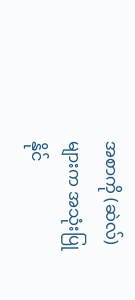အစာကို (ဆဲလ်)များက အသုံးပြုနိုင်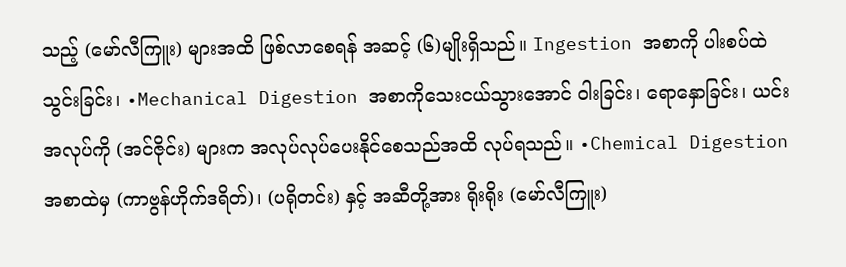သည့် (မော်လီကြူး) များအထိ ဖြစ်လာစေရန် အဆင့် (၆)မျိုးရှိသည်။ Ingestion အစာကို ပါးစပ်ထဲသွင်းခြင်း၊ •Mechanical Digestion အစာကိုသေးငယ်သွားအောင် ဝါးခြင်း၊ ရောနှောခြင်း၊ ယင်းအလုပ်ကို (အင်ဇိုင်း) များက အလုပ်လုပ်ပေးနိုင်စေသည်အထိ လုပ်ရသည်။ •Chemical Digestion အစာထဲမှ (ကာဗွန်ဟိုက်ဒရိတ်)၊ (ပရိုတင်း) နှင့် အဆီတို့အား ရိုးရိုး (မော်လီကြူး)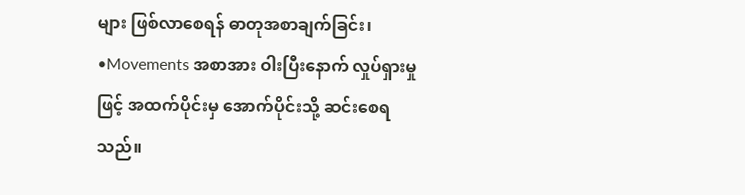များ ဖြစ်လာစေရန် ဓာတုအစာချက်ခြင်း၊ •Movements အစာအား ဝါးပြီးနောက် လှုပ်ရှားမှုဖြင့် အထက်ပိုင်းမှ အောက်ပိုင်းသို့ ဆင်းစေရသည်။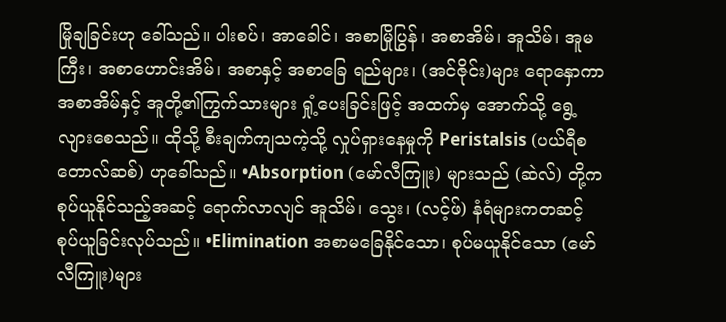မြိုချခြင်းဟု ခေါ်သည်။ ပါးစပ်၊ အာခေါင်၊ အစာမြိုပြွန်၊ အစာအိမ်၊ အူသိမ်၊ အူမကြီး၊ အစာဟောင်းအိမ်၊ အစာနှင့် အစာခြေ ရည်များ၊ (အင်ဇိုင်း)များ ရောနှောကာ အစာအိမ်နှင့် အူတို့၏ကြွက်သားများ ရှုံ့ပေးခြင်းဖြင့် အထက်မှ အောက်သို့ ရွေ့လျားစေသည်။ ထိုသို့ စီးချက်ကျသကဲ့သို့ လှုပ်ရှားနေမှုကို Peristalsis (ပယ်ရီစတောလ်ဆစ်) ဟုခေါ်သည်။ •Absorption (မော်လီကြူး) များသည် (ဆဲလ်) တို့က စုပ်ယူနိုင်သည့်အဆင့် ရောက်လာလျင် အူသိမ်၊ သွေး၊ (လင့်ဖ်) နံရံများကတဆင့် စုပ်ယူခြင်းလုပ်သည်။ •Elimination အစာမခြေနိုင်သော၊ စုပ်မယူနိုင်သော (မော်လီကြူး)များ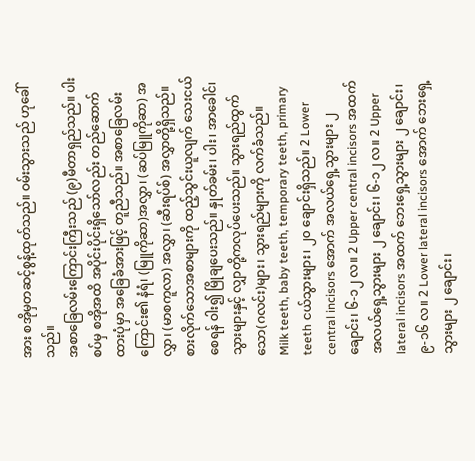အား စအိုမှတဆင့်စွန့်ထုတ်သည်။ ဝမ်းသွားသည် ဟုခေါ်သည်။
အစာခြေလမ်းကြောင်းကြီးသည် (၉)မီတာရှည်သည်။ ပါးစပ်မှ စအိုအထိ အပိုင်းပိုင်းရှိသော်လည်း တည်ဆောက်ထားပုံမှာ အခြေခံအားဖြင့် တူညီသည်။ အစာခြေလမ်းကြောင်း၏ နံရံ၊ (မြူကိုဆာ)အလွှာ၊ (ဆပ်မြူကိုဆာ) အလွှာ၊ (မာစကူလာ) အလွှာ၊ (ဆီးရပ်စ်) အလွှာတို့ရှိသည်။
စားလိုက်သောအစာများကို ထည့်သွင်းယူလျက် သေးငယ်စေရန် ဝါး၍ မြိုချပေးသည်။ နှုတ်ခမ်း၊ ပါး၊ အာခေါင်၊ သွားများနှင့် လျှာတို့ကလုပ်ပေးသည်။ သွားရည်ထွက်သော(ဂလင်း)များ၊ သွားရည်များကို လက်ခံသည်။
Milk teeth, baby teeth, temporary teeth, primary teeth ငယ်သွားများ၊ ၂၀ ချောင်းရှိသည်။ 2 Lower central incisors အောက် အလယ်ရှေ့သွားများ ၂ ချောင်း၊ ၆-၁၂ လ။ 2 Upper central incisors အထက် အလယ်ရှေ့သွားများ ၂ ချောင်း၊ ၆-၁၂ လ။ 2 Upper lateral incisors အထက် ဘေးရှေ့သွားများ ၂ ချောင်း၊ ၉-၁၆ လ။ 2 Lower lateral incisors အောက် ဘေးရှေ့သွားများ ၂ ချောင်း၊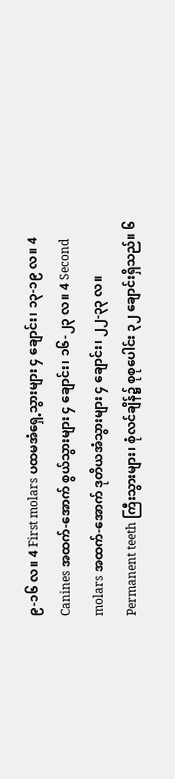၉-၁၆ လ။ 4 First molars ပထမအံရှေ့သွားများ ၄ ချောင်း၊ ၁၃-၁၉ လ။ 4 Canines အထက်-အောက် စွယ်သွားများ ၄ ချောင်း၊ ၁၆-၂၃ လ။ 4 Second molars အထက်-အောက် ဒုတိယအံသွားများ ၄ ချောင်း၊ ၂၂-၃၃ လ။
Permanent teeth ကြီးသွားများ၊ စုံလင်ချိန်၌ စုစုပေါင်း ၃၂ ချောင်းရှိသည်။ ၆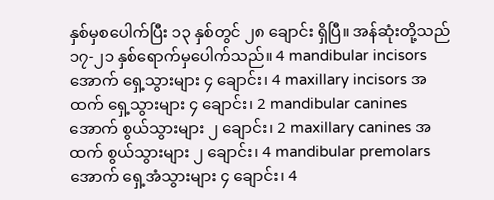နှစ်မှစပေါက်ပြီး ၁၃ နှစ်တွင် ၂၈ ချောင်း ရှိပြီ။ အန်ဆုံးတို့သည် ၁၇-၂၁ နှစ်ရောက်မှပေါက်သည်။ 4 mandibular incisors အောက် ရှေ့သွားများ ၄ ချောင်း၊ 4 maxillary incisors အထက် ရှေ့သွားများ ၄ ချောင်း၊ 2 mandibular canines အောက် စွယ်သွားများ ၂ ချောင်း၊ 2 maxillary canines အထက် စွယ်သွားများ ၂ ချောင်း၊ 4 mandibular premolars အောက် ရှေ့အံသွားများ ၄ ချောင်း၊ 4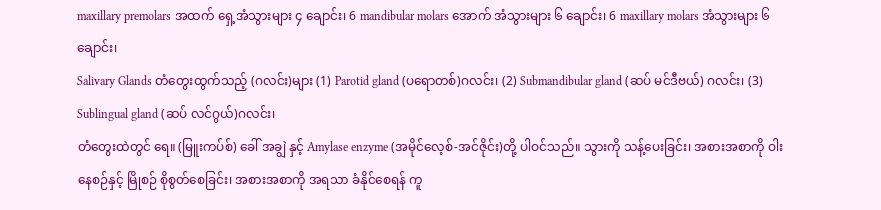maxillary premolars အထက် ရှေ့အံသွားများ ၄ ချောင်း၊ 6 mandibular molars အောက် အံသွားများ ၆ ချောင်း၊ 6 maxillary molars အံသွားများ ၆ ချောင်း၊
Salivary Glands တံတွေးထွက်သည့် (ဂလင်း)များ (1) Parotid gland (ပရောတစ်)ဂလင်း၊ (2) Submandibular gland (ဆပ် မင်ဒီဗယ်) ဂလင်း၊ (3) Sublingual gland (ဆပ် လင်ဂွယ်)ဂလင်း၊
တံတွေးထဲတွင် ရေ။ (မြူးကပ်စ်) ခေါ် အချွဲ နှင့် Amylase enzyme (အမိုင်လေ့စ်-အင်ဇိုင်း)တို့ ပါဝင်သည်။ သွားကို သန့်ပေးခြင်း၊ အစားအစာကို ဝါးနေစဉ်နှင့် မြိုစဉ် စိုစွတ်စေခြင်း၊ အစားအစာကို အရသာ ခံနိုင်စေရန် ကူ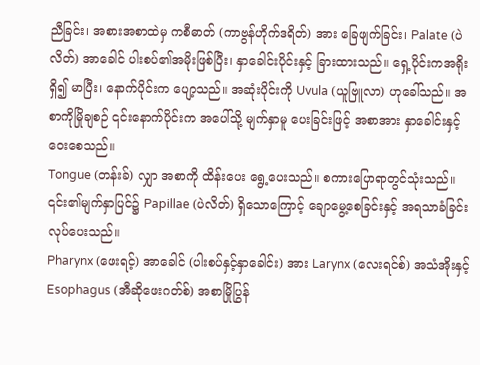ညီခြင်း၊ အစားအစာထဲမှ ကစီဓာတ် (ကာဗွန်ဟိုက်ဒရိတ်) အား ခြေဖျက်ခြင်း၊ Palate (ပဲလိတ်) အာခေါင် ပါးစပ်၏အမိုးဖြစ်ပြီး၊ နှာခေါင်းပိုင်းနှင့် ခြားထားသည်။ ရှေ့ပိုင်းကအရိုးရှိ၍ မာပြီး၊ နောက်ပိုင်းက ပျော့သည်။ အဆုံးပိုင်းကို Uvula (ယူဗြူလာ) ဟုခေါ်သည်။ အစာကိုမြိုချစဉ် ၎င်းနောက်ပိုင်းက အပေါ်သို့ မျက်နှာမူ ပေးခြင်းဖြင့် အစာအား နှာခေါင်းနှင့် ဝေးစေသည်။
Tongue (တန်းခ်) လျှာ အစာကို ထိန်းပေး ရွေ့ပေးသည်။ စကားပြောရာတွင်သုံးသည်။ ၎င်း၏မျက်နှာပြင်၌ Papillae (ပဲလိတ်) ရှိသောကြောင့် ချောမွေ့စေခြင်းနှင့် အရသာခံခြင်းလုပ်ပေးသည်။
Pharynx (ဖေးရင့်) အာခေါင် (ပါးစပ်နှင့်နှာခေါင်း) အား Larynx (လေးရင်စ်) အသံအိုးနှင့် Esophagus (အီဆိုဖေးဂတ်စ်) အစာမြိုပြွန်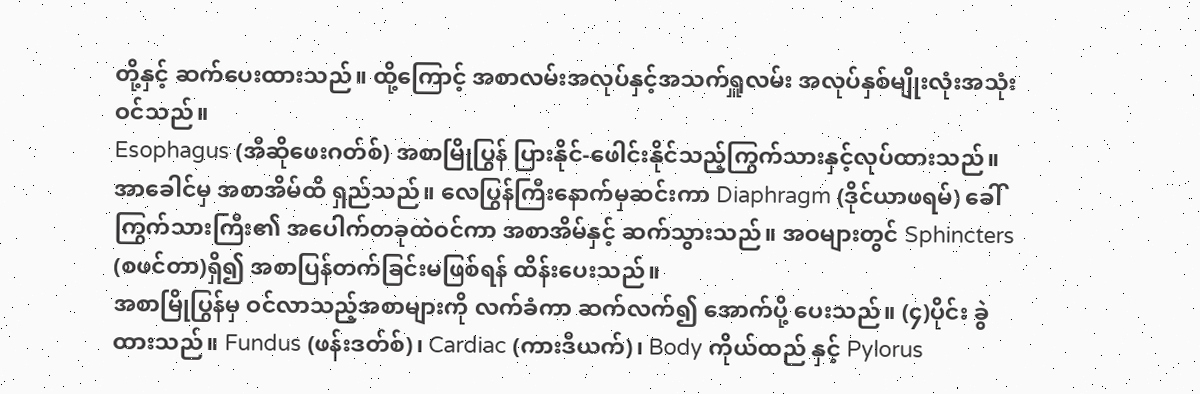တို့နှင့် ဆက်ပေးထားသည်။ ထို့ကြောင့် အစာလမ်းအလုပ်နှင့်အသက်ရှူလမ်း အလုပ်နှစ်မျိုးလုံးအသုံးဝင်သည်။
Esophagus (အီဆိုဖေးဂတ်စ်) အစာမြိုပြွန် ပြားနိုင်-ဖေါင်းနိုင်သည့်ကြွက်သားနှင့်လုပ်ထားသည်။ အာခေါင်မှ အစာအိမ်ထိ ရှည်သည်။ လေပြွန်ကြီးနောက်မှဆင်းကာ Diaphragm (ဒိုင်ယာဖရမ်) ခေါ် ကြွက်သားကြီး၏ အပေါက်တခုထဲဝင်ကာ အစာအိမ်နှင့် ဆက်သွားသည်။ အဝများတွင် Sphincters (စဖင်တာ)ရှိ၍ အစာပြန်တက်ခြင်းမဖြစ်ရန် ထိန်းပေးသည်။
အစာမြိုပြွန်မှ ဝင်လာသည့်အစာများကို လက်ခံကာ ဆက်လက်၍ အောက်ပို့ ပေးသည်။ (၄)ပိုင်း ခွဲထားသည်။ Fundus (ဖန်းဒတ်စ်)၊ Cardiac (ကားဒီယက်)၊ Body ကိုယ်ထည် နှင့် Pylorus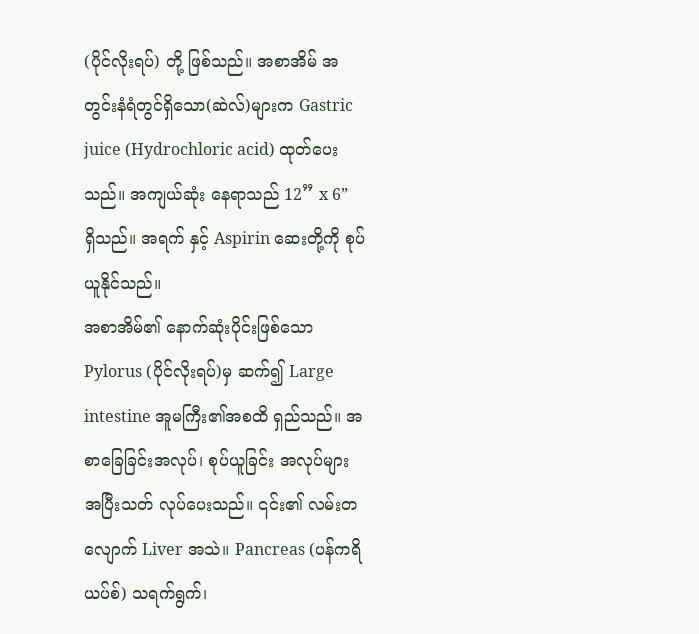(ပိုင်လိုးရပ်) တို့ ဖြစ်သည်။ အစာအိမ် အတွင်းနံရံတွင်ရှိသော(ဆဲလ်)များက Gastric juice (Hydrochloric acid) ထုတ်ပေးသည်။ အကျယ်ဆုံး နေရာသည် 12” x 6” ရှိသည်။ အရက် နှင့် Aspirin ဆေးတို့ကို စုပ်ယူနိုင်သည်။
အစာအိမ်၏ နောက်ဆုံးပိုင်းဖြစ်သော Pylorus (ပိုင်လိုးရပ်)မှ ဆက်၍ Large intestine အူမကြီး၏အစထိ ရှည်သည်။ အစာခြေခြင်းအလုပ်၊ စုပ်ယူခြင်း အလုပ်များ အပြီးသတ် လုပ်ပေးသည်။ ၎င်း၏ လမ်းတလျောက် Liver အသဲ။ Pancreas (ပန်ကရိယပ်စ်) သရက်ရွက်၊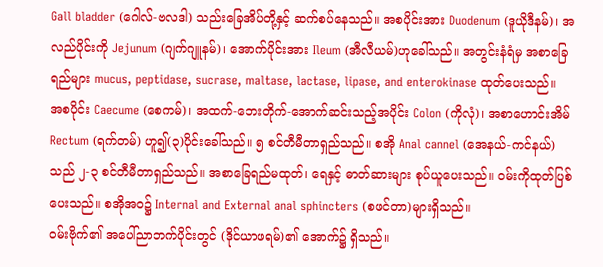Gall bladder (ဂေါလ်-ဗလဒါ) သည်းခြေအိပ်တို့နှင့် ဆက်စပ်နေသည်။ အစပိုင်းအား Duodenum (ဒူယိုဒီနမ်)၊ အလည်ပိုင်းကို Jejunum (ဂျက်ဂျူနမ်)၊ အောက်ပိုင်းအား Ileum (အီလီယမ်)ဟုခေါ်သည်။ အတွင်းနံရံမှ အစာခြေရည်များ mucus, peptidase, sucrase, maltase, lactase, lipase, and enterokinase ထုတ်ပေးသည်။
အစပိုင်း Caecume (စေကမ်)၊ အထက်-ဘေးတိုက်-အောက်ဆင်းသည့်အပိုင်း Colon (ကိုလုံ)၊ အစာဟောင်းအိမ် Rectum (ရက်တမ်) ဟူ၍(၃)ပိုင်းခေါ်သည်။ ၅ စင်တီမီတာရှည်သည်။ စအို Anal cannel (အေနယ်-ကင်နယ်) သည် ၂-၃ စင်တီမီတာရှည်သည်။ အစာခြေရည်မထုတ်၊ ရေနှင့် ဓာတ်ဆားများ စုပ်ယူပေးသည်။ ဝမ်းကိုထုတ်ပြစ် ပေးသည်။ စအိုအဝ၌ Internal and External anal sphincters (စဖင်တာ)များရှိသည်။
ဝမ်းဗိုက်၏ အပေါ်ညာဘက်ပိုင်းတွင် (ဒိုင်ယာဖရမ်)၏ အောက်၌ ရှိသည်။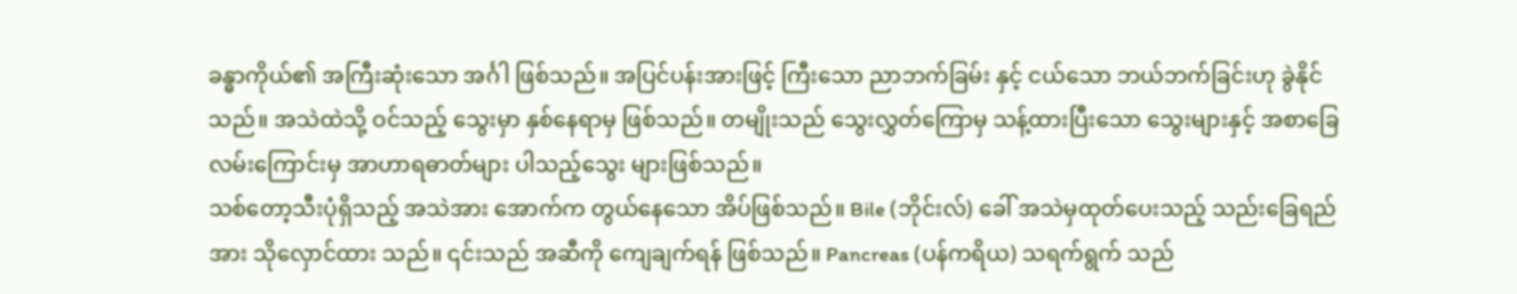ခန္ဓာကိုယ်၏ အကြီးဆုံးသော အင်္ဂါ ဖြစ်သည်။ အပြင်ပန်းအားဖြင့် ကြီးသော ညာဘက်ခြမ်း နှင့် ငယ်သော ဘယ်ဘက်ခြင်းဟု ခွဲနိုင်သည်။ အသဲထဲသို့ ဝင်သည့် သွေးမှာ နှစ်နေရာမှ ဖြစ်သည်။ တမျိုးသည် သွေးလွှတ်ကြောမှ သန့်ထားပြီးသော သွေးများနှင့် အစာခြေလမ်းကြောင်းမှ အာဟာရဓာတ်များ ပါသည့်သွေး များဖြစ်သည်။
သစ်တော့သီးပုံရှိသည့် အသဲအား အောက်က တွယ်နေသော အိပ်ဖြစ်သည်။ Bile (ဘိုင်းလ်) ခေါ် အသဲမှထုတ်ပေးသည့် သည်းခြေရည်အား သိုလှောင်ထား သည်။ ၎င်းသည် အဆီကို ကျေချက်ရန် ဖြစ်သည်။ Pancreas (ပန်ကရိယ) သရက်ရွက် သည်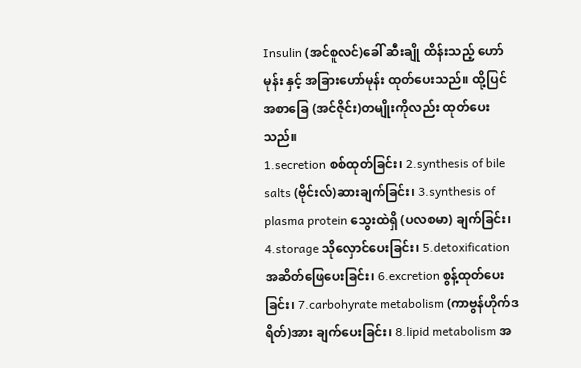Insulin (အင်စူလင်)ခေါ် ဆီးချို ထိန်းသည့် ဟော်မုန်း နှင့် အခြားဟော်မုန်း ထုတ်ပေးသည်။ ထို့ပြင် အစာခြေ (အင်ဇိုင်း)တမျိုးကိုလည်း ထုတ်ပေးသည်။
1.secretion စစ်ထုတ်ခြင်း၊ 2.synthesis of bile salts (ဗိုင်းလ်)ဆားချက်ခြင်း၊ 3.synthesis of plasma protein သွေးထဲရှိ (ပလစမာ) ချက်ခြင်း၊ 4.storage သိုလှောင်ပေးခြင်း၊ 5.detoxification အဆိတ်ဖြေပေးခြင်း၊ 6.excretion စွန့်ထုတ်ပေးခြင်း၊ 7.carbohyrate metabolism (ကာဗွန်ဟိုက်ဒရိတ်)အား ချက်ပေးခြင်း၊ 8.lipid metabolism အ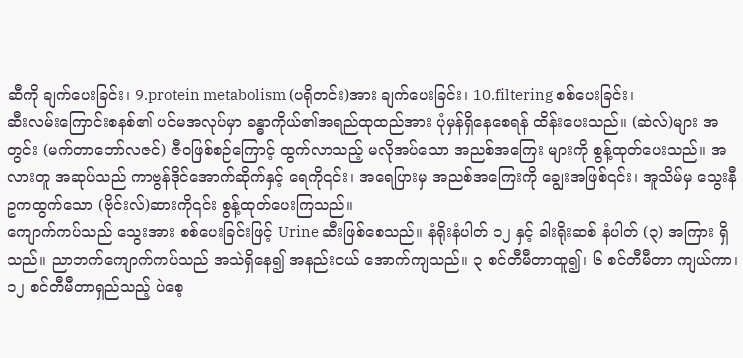ဆီကို ချက်ပေးခြင်း၊ 9.protein metabolism (ပရိုတင်း)အား ချက်ပေးခြင်း၊ 10.filtering စစ်ပေးခြင်း၊
ဆီးလမ်းကြောင်းစနစ်၏ ပင်မအလုပ်မှာ ခန္ဓာကိုယ်၏အရည်ထုထည်အား ပုံမှန်ရှိနေစေရန် ထိန်းပေးသည်။ (ဆဲလ်)များ အတွင်း (မက်တာဘော်လဇင်) ဇီဝဖြစ်စဉ်ကြောင့် ထွက်လာသည့် မလိုအပ်သော အညစ်အကြေး များကို စွန့်ထုတ်ပေးသည်။ အလားတူ အဆုပ်သည် ကာဗွန်ဒိုင်အောက်ဆိုက်နှင့် ရေကို၎င်း၊ အရေပြားမှ အညစ်အကြေးကို ချွေးအဖြစ်၎င်း၊ အူသိမ်မှ သွေးနီဥကထွက်သော (ဗိုင်းလ်)ဆားကို၎င်း စွန့်ထုတ်ပေးကြသည်။
ကျောက်ကပ်သည် သွေးအား စစ်ပေးခြင်းဖြင့် Urine ဆီးဖြစ်စေသည်။ နံရိုးနံပါတ် ၁၂ နှင့် ခါးရိုးဆစ် နံပါတ် (၃) အကြား ရှိသည်။ ညာဘက်ကျောက်ကပ်သည် အသဲရှိနေ၍ အနည်းငယ် အောက်ကျသည်။ ၃ စင်တီမီတာထူ၍၊ ၆ စင်တီမီတာ ကျယ်ကာ၊ ၁၂ စင်တီမီတာရှည်သည့် ပဲစေ့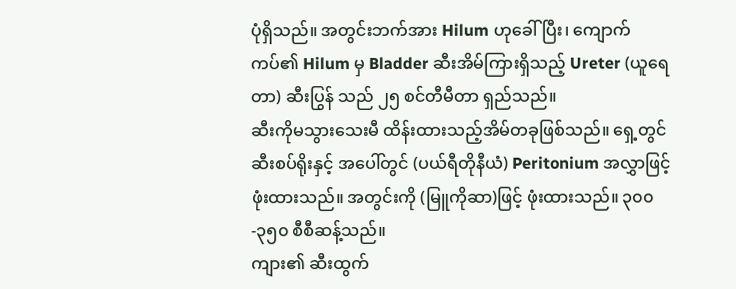ပုံရှိသည်။ အတွင်းဘက်အား Hilum ဟုခေါ်ပြီး၊ ကျောက်ကပ်၏ Hilum မှ Bladder ဆီးအိမ်ကြားရှိသည့် Ureter (ယူရေတာ) ဆီးပြွန် သည် ၂၅ စင်တီမီတာ ရှည်သည်။
ဆီးကိုမသွားသေးမီ ထိန်းထားသည့်အိမ်တခုဖြစ်သည်။ ရှေ့တွင် ဆီးစပ်ရိုးနှင့် အပေါ်တွင် (ပယ်ရီတိုနီယံ) Peritonium အလွှာဖြင့် ဖုံးထားသည်။ အတွင်းကို (မြူကိုဆာ)ဖြင့် ဖုံးထားသည်။ ၃၀၀-၃၅၀ စီစီဆန့်သည်။
ကျား၏ ဆီးထွက်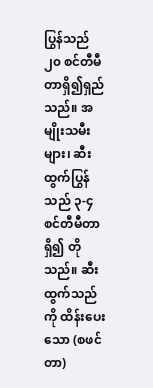ပြွန်သည် ၂၀ စင်တီမီတာရှိ၍ရှည်သည်။ အမျိုးသမီးများ၊ ဆီးထွက်ပြွန်သည် ၃-၄ စင်တီမီတာ ရှိ၍ တိုသည်။ ဆီးထွက်သည်ကို ထိန်းပေးသော (စဖင်တာ)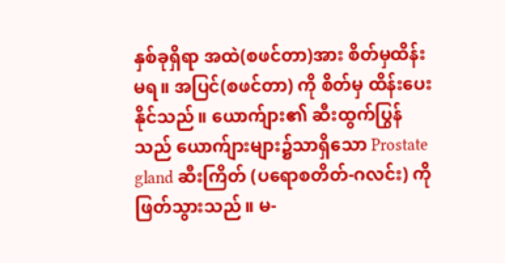နှစ်ခုရှိရာ အထဲ(စဖင်တာ)အား စိတ်မှထိန်းမရ။ အပြင်(စဖင်တာ) ကို စိတ်မှ ထိန်းပေးနိုင်သည်။ ယောက်ျား၏ ဆီးထွက်ပြွန်သည် ယောက်ျားများ၌သာရှိသော Prostate gland ဆီးကြိတ် (ပရောစတိတ်-ဂလင်း) ကို ဖြတ်သွားသည်။ မ-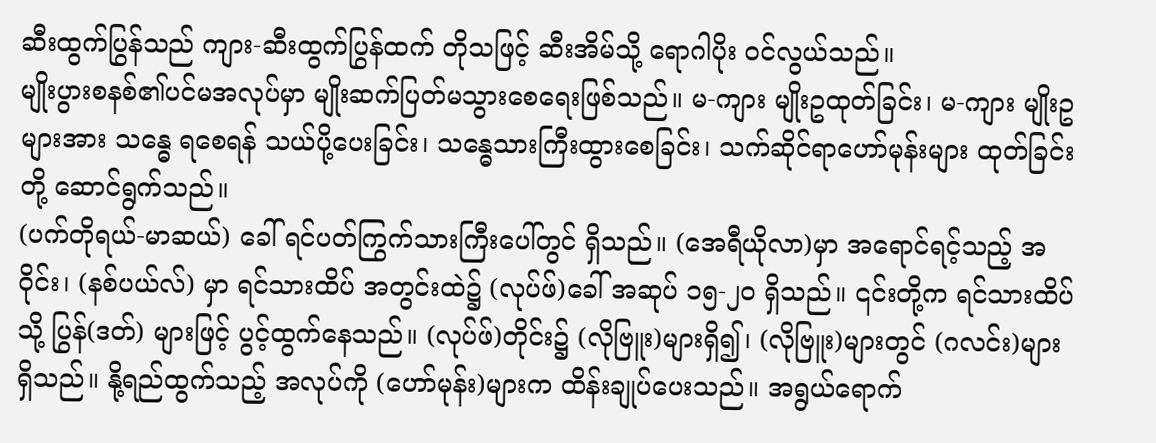ဆီးထွက်ပြွန်သည် ကျား-ဆီးထွက်ပြွန်ထက် တိုသဖြင့် ဆီးအိမ်သို့ ရောဂါပိုး ဝင်လွယ်သည်။
မျိုးပွားစနစ်၏ပင်မအလုပ်မှာ မျိုးဆက်ပြတ်မသွားစေရေးဖြစ်သည်။ မ-ကျား မျိုးဥထုတ်ခြင်း၊ မ-ကျား မျိုးဥ များအား သန္ဓေ ရစေရန် သယ်ပို့ပေးခြင်း၊ သန္ဓေသားကြီးထွားစေခြင်း၊ သက်ဆိုင်ရာဟော်မုန်းများ ထုတ်ခြင်းတို့ ဆောင်ရွက်သည်။
(ပက်တိုရယ်-မာဆယ်) ခေါ် ရင်ပတ်ကြွက်သားကြီးပေါ်တွင် ရှိသည်။ (အေရီယိုလာ)မှာ အရောင်ရင့်သည့် အဝိုင်း၊ (နစ်ပယ်လ်) မှာ ရင်သားထိပ် အတွင်းထဲ၌ (လုပ်ဖ်)ခေါ် အဆုပ် ၁၅-၂၀ ရှိသည်။ ၎င်းတို့က ရင်သားထိပ်သို့ ပြွန်(ဒတ်) များဖြင့် ပွင့်ထွက်နေသည်။ (လုပ်ဖ်)တိုင်း၌ (လိုဗြူး)များရှိ၍၊ (လိုဗြူး)များတွင် (ဂလင်း)များရှိသည်။ နို့ရည်ထွက်သည့် အလုပ်ကို (ဟော်မုန်း)များက ထိန်းချုပ်ပေးသည်။ အရွယ်ရောက်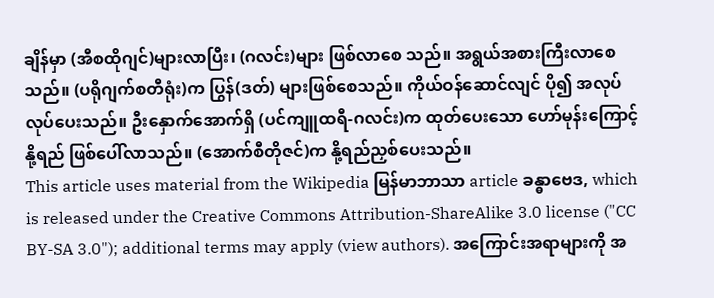ချိန်မှာ (အီစထိုဂျင်)များလာပြီး၊ (ဂလင်း)များ ဖြစ်လာစေ သည်။ အရွယ်အစားကြီးလာစေသည်။ (ပရိုဂျက်စတီရုံး)က ပြွန်(ဒတ်) များဖြစ်စေသည်။ ကိုယ်ဝန်ဆောင်လျင် ပို၍ အလုပ် လုပ်ပေးသည်။ ဦးနှောက်အောက်ရှိ (ပင်ကျူထရီ-ဂလင်း)က ထုတ်ပေးသော ဟော်မုန်းကြောင့် နို့ရည် ဖြစ်ပေါ်လာသည်။ (အောက်စီတိုဇင်)က နို့ရည်ညှစ်ပေးသည်။
This article uses material from the Wikipedia မြန်မာဘာသာ article ခန္ဓာဗေဒ, which is released under the Creative Commons Attribution-ShareAlike 3.0 license ("CC BY-SA 3.0"); additional terms may apply (view authors). အကြောင်းအရာများကို အ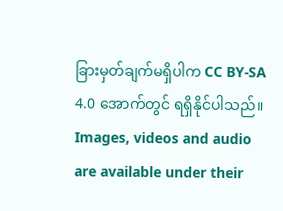ခြားမှတ်ချက်မရှိပါက CC BY-SA 4.0 အောက်တွင် ရရှိနိုင်ပါသည်။ Images, videos and audio are available under their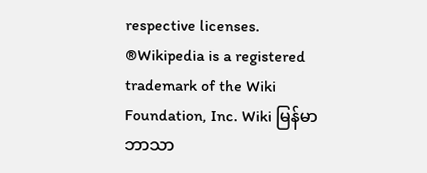respective licenses.
®Wikipedia is a registered trademark of the Wiki Foundation, Inc. Wiki မြန်မာဘာသာ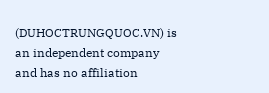(DUHOCTRUNGQUOC.VN) is an independent company and has no affiliation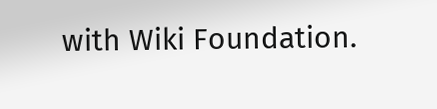with Wiki Foundation.